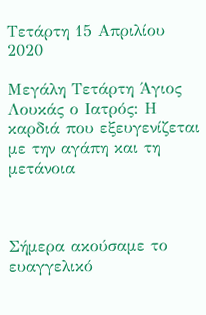Τετάρτη 15 Απριλίου 2020

Μεγάλη Τετάρτη Άγιος Λουκάς ο Ιατρός: Η καρδιά που εξευγενίζεται με την αγάπη και τη μετάνοια



Σήμερα ακούσαμε το ευαγγελικό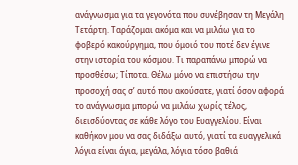ανάγνωσμα για τα γεγονότα που συνέβησαν τη Μεγάλη Τετάρτη. Ταράζομαι ακόμα και να μιλάω για το φοβερό κακούργημα, που όμοιό του ποτέ δεν έγινε στην ιστορία του κόσμου. Τι παραπάνω μπορώ να προσθέσω; Τίποτα. Θέλω μόνο να επιστήσω την προσοχή σας σ’ αυτό που ακούσατε, γιατί όσον αφορά το ανάγνωσμα μπορώ να μιλάω χωρίς τέλος, διεισδύοντας σε κάθε λόγο του Ευαγγελίου. Είναι καθήκον μου να σας διδάξω αυτό, γιατί τα ευαγγελικά λόγια είναι άγια, μεγάλα, λόγια τόσο βαθιά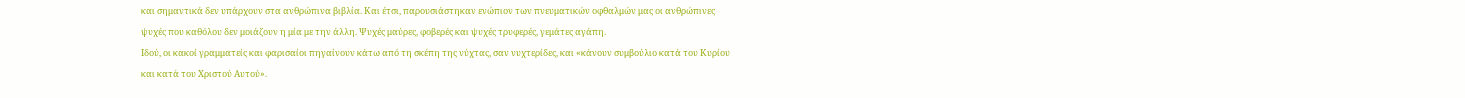και σημαντικά δεν υπάρχουν στα ανθρώπινα βιβλία. Και έτσι, παρουσιάστηκαν ενώπιον των πνευματικών οφθαλμών μας οι ανθρώπινες ψυχές που καθόλου δεν μοιάζουν η μία με την άλλη. Ψυχές μαύρες, φοβερές και ψυχές τρυφερές, γεμάτες αγάπη.
Ιδού, οι κακοί γραμματείς και φαρισαίοι πηγαίνουν κάτω από τη σκέπη της νύχτας, σαν νυχτερίδες, και «κάνουν συμβούλιο κατά του Κυρίου και κατά του Χριστού Αυτού».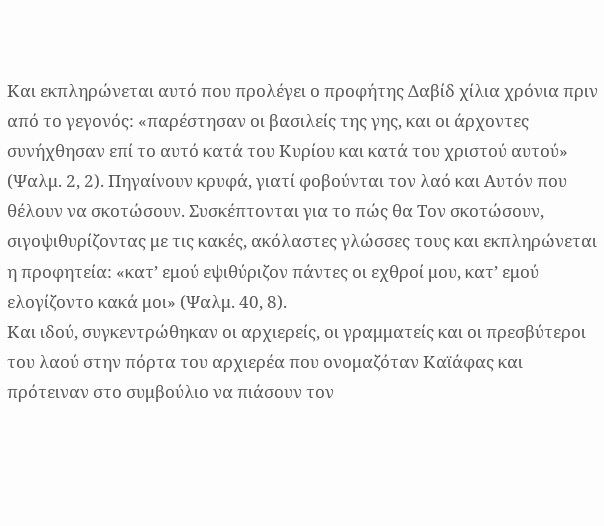Και εκπληρώνεται αυτό που προλέγει ο προφήτης Δαβίδ χίλια χρόνια πριν από το γεγονός: «παρέστησαν οι βασιλείς της γης, και οι άρχοντες συνήχθησαν επί το αυτό κατά του Κυρίου και κατά του χριστού αυτού» (Ψαλμ. 2, 2). Πηγαίνουν κρυφά, γιατί φοβούνται τον λαό και Αυτόν που θέλουν να σκοτώσουν. Συσκέπτονται για το πώς θα Τον σκοτώσουν, σιγοψιθυρίζοντας με τις κακές, ακόλαστες γλώσσες τους και εκπληρώνεται η προφητεία: «κατ’ εμού εψιθύριζον πάντες οι εχθροί μου, κατ’ εμού ελογίζοντο κακά μοι» (Ψαλμ. 40, 8).
Και ιδού, συγκεντρώθηκαν οι αρχιερείς, οι γραμματείς και οι πρεσβύτεροι του λαού στην πόρτα του αρχιερέα που ονομαζόταν Καϊάφας και πρότειναν στο συμβούλιο να πιάσουν τον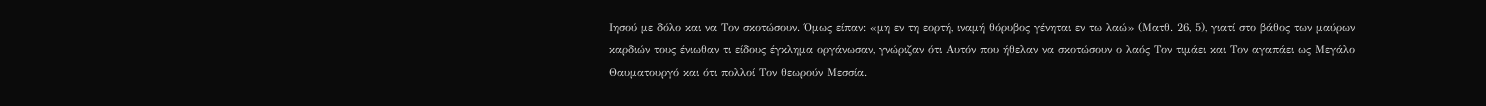Ιησού με δόλο και να Τον σκοτώσουν. Όμως είπαν: «μη εν τη εορτή, ιναμή θόρυβος γένηται εν τω λαώ» (Ματθ. 26, 5), γιατί στο βάθος των μαύρων καρδιών τους ένιωθαν τι είδους έγκλημα οργάνωσαν, γνώριζαν ότι Αυτόν που ήθελαν να σκοτώσουν ο λαός Τον τιμάει και Τον αγαπάει ως Μεγάλο Θαυματουργό και ότι πολλοί Τον θεωρούν Μεσσία.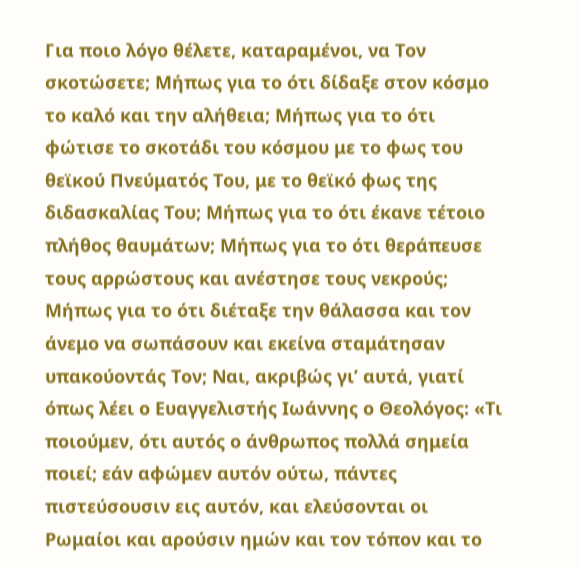Για ποιο λόγο θέλετε, καταραμένοι, να Τον σκοτώσετε; Μήπως για το ότι δίδαξε στον κόσμο το καλό και την αλήθεια; Μήπως για το ότι φώτισε το σκοτάδι του κόσμου με το φως του θεϊκού Πνεύματός Του, με το θεϊκό φως της διδασκαλίας Του; Μήπως για το ότι έκανε τέτοιο πλήθος θαυμάτων; Μήπως για το ότι θεράπευσε τους αρρώστους και ανέστησε τους νεκρούς; Μήπως για το ότι διέταξε την θάλασσα και τον άνεμο να σωπάσουν και εκείνα σταμάτησαν υπακούοντάς Τον; Ναι, ακριβώς γι’ αυτά, γιατί όπως λέει ο Ευαγγελιστής Ιωάννης ο Θεολόγος: «Τι ποιούμεν, ότι αυτός ο άνθρωπος πολλά σημεία ποιεί; εάν αφώμεν αυτόν ούτω, πάντες πιστεύσουσιν εις αυτόν, και ελεύσονται οι Ρωμαίοι και αρούσιν ημών και τον τόπον και το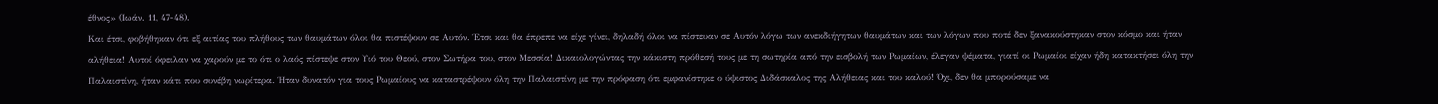έθνος» (Ιωάν. 11, 47-48).
Και έτσι, φοβήθηκαν ότι εξ αιτίας του πλήθους των θαυμάτων όλοι θα πιστέψουν σε Αυτόν. Έτσι και θα έπρεπε να είχε γίνει, δηλαδή όλοι να πίστευαν σε Αυτόν λόγω των ανεκδιήγητων θαυμάτων και των λόγων που ποτέ δεν ξανακούστηκαν στον κόσμο και ήταν αλήθεια! Αυτοί όφειλαν να χαρούν με το ότι ο λαός πίστεψε στον Υιό του Θεού, στον Σωτήρα του, στον Μεσσία! Δικαιολογώντας την κάκιστη πρόθεσή τους με τη σωτηρία από την εισβολή των Ρωμαίων, έλεγαν ψέματα, γιατί οι Ρωμαίοι είχαν ήδη κατακτήσει όλη την Παλαιστίνη, ήταν κάτι που συνέβη νωρίτερα. Ήταν δυνατόν για τους Ρωμαίους να καταστρέψουν όλη την Παλαιστίνη με την πρόφαση ότι εμφανίστηκε ο ύψιστος Διδάσκαλος της Αλήθειας και του καλού! Όχι, δεν θα μπορούσαμε να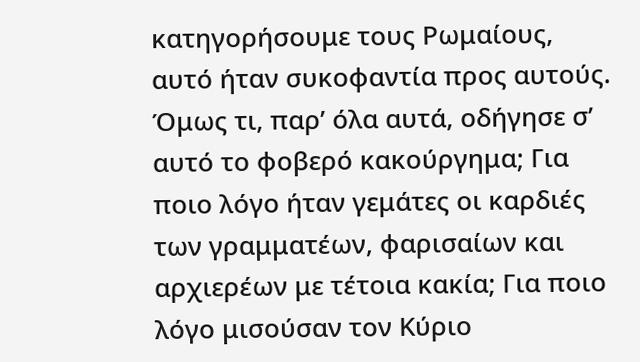κατηγορήσουμε τους Ρωμαίους, αυτό ήταν συκοφαντία προς αυτούς.
Όμως τι, παρ’ όλα αυτά, οδήγησε σ’ αυτό το φοβερό κακούργημα; Για ποιο λόγο ήταν γεμάτες οι καρδιές των γραμματέων, φαρισαίων και αρχιερέων με τέτοια κακία; Για ποιο λόγο μισούσαν τον Κύριο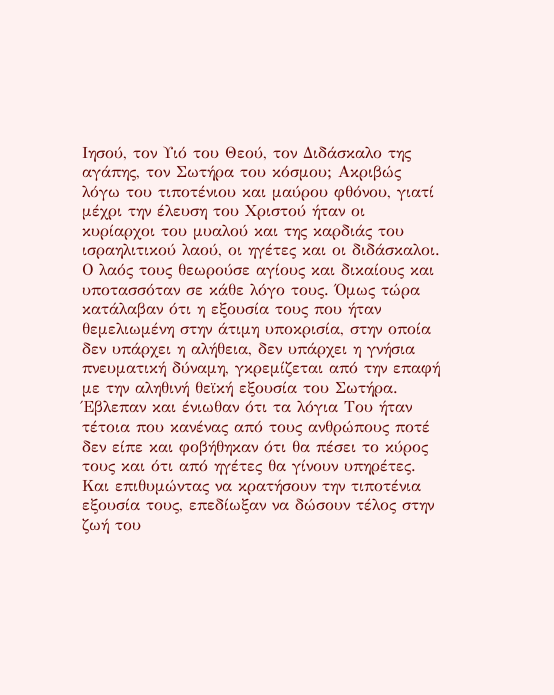Ιησού, τον Υιό του Θεού, τον Διδάσκαλο της αγάπης, τον Σωτήρα του κόσμου; Ακριβώς λόγω του τιποτένιου και μαύρου φθόνου, γιατί μέχρι την έλευση του Χριστού ήταν οι κυρίαρχοι του μυαλού και της καρδιάς του ισραηλιτικού λαού, οι ηγέτες και οι διδάσκαλοι. Ο λαός τους θεωρούσε αγίους και δικαίους και υποτασσόταν σε κάθε λόγο τους. Όμως τώρα κατάλαβαν ότι η εξουσία τους που ήταν θεμελιωμένη στην άτιμη υποκρισία, στην οποία δεν υπάρχει η αλήθεια, δεν υπάρχει η γνήσια πνευματική δύναμη, γκρεμίζεται από την επαφή με την αληθινή θεϊκή εξουσία του Σωτήρα. Έβλεπαν και ένιωθαν ότι τα λόγια Του ήταν τέτοια που κανένας από τους ανθρώπους ποτέ δεν είπε και φοβήθηκαν ότι θα πέσει το κύρος τους και ότι από ηγέτες θα γίνουν υπηρέτες. Και επιθυμώντας να κρατήσουν την τιποτένια εξουσία τους, επεδίωξαν να δώσουν τέλος στην ζωή του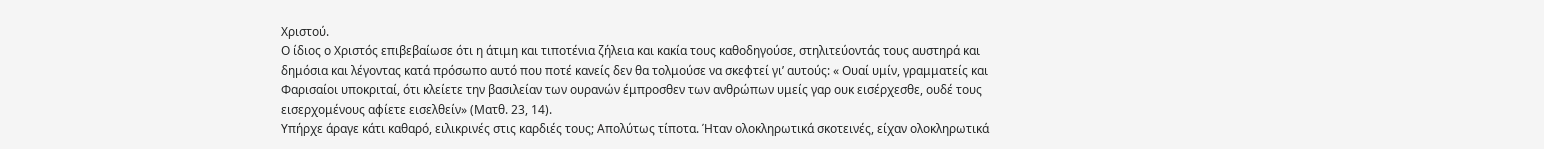Χριστού.
Ο ίδιος ο Χριστός επιβεβαίωσε ότι η άτιμη και τιποτένια ζήλεια και κακία τους καθοδηγούσε, στηλιτεύοντάς τους αυστηρά και δημόσια και λέγοντας κατά πρόσωπο αυτό που ποτέ κανείς δεν θα τολμούσε να σκεφτεί γι’ αυτούς: « Ουαί υμίν, γραμματείς και Φαρισαίοι υποκριταί, ότι κλείετε την βασιλείαν των ουρανών έμπροσθεν των ανθρώπων υμείς γαρ ουκ εισέρχεσθε, ουδέ τους εισερχομένους αφίετε εισελθείν» (Ματθ. 23, 14).
Υπήρχε άραγε κάτι καθαρό, ειλικρινές στις καρδιές τους; Απολύτως τίποτα. Ήταν ολοκληρωτικά σκοτεινές, είχαν ολοκληρωτικά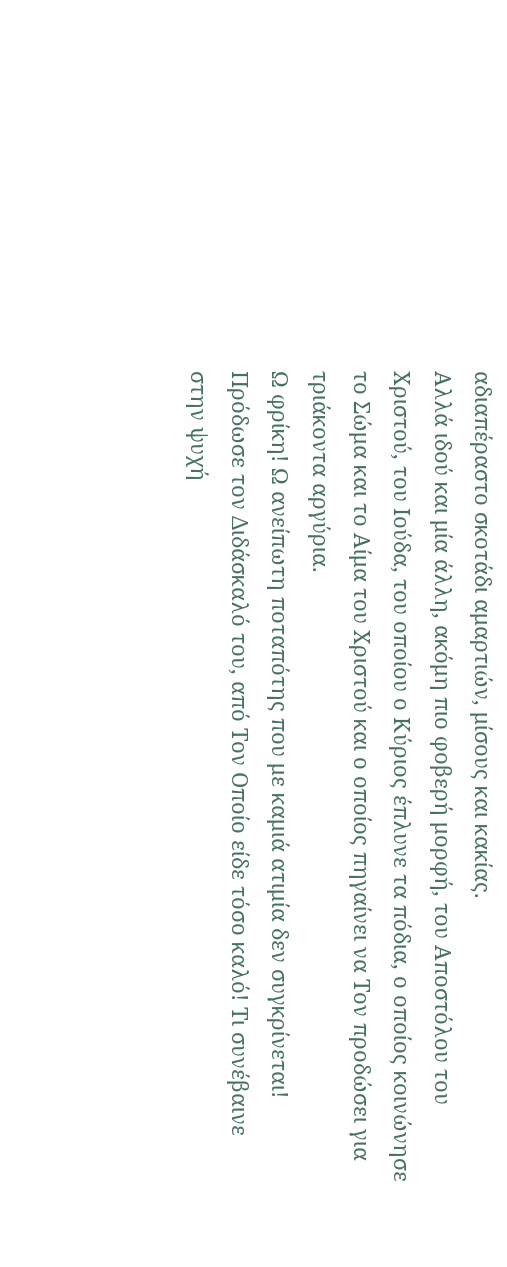αδιαπέραστο σκοτάδι αμαρτιών, μίσους και κακίας.
Αλλά ιδού και μία άλλη, ακόμη πιο φοβερή μορφή, του Αποστόλου του Χριστού, του Ιούδα, του οποίου ο Κύριος έπλυνε τα πόδια, ο οποίος κοινώνησε το Σώμα και το Αίμα του Χριστού και ο οποίος πηγαίνει να Τον προδώσει για τριάκοντα αργύρια.
Ω φρίκη! Ω ανείπωτη ποταπότης που με καμιά ατιμία δεν συγκρίνεται! Πρόδωσε τον Διδάσκαλό του, από Τον Οποίο είδε τόσο καλό! Τι συνέβαινε στην ψυχή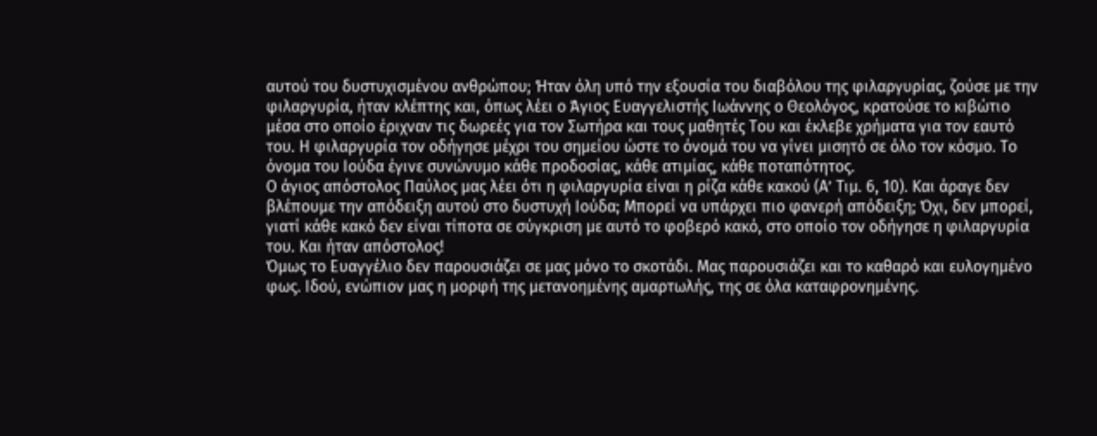αυτού του δυστυχισμένου ανθρώπου; Ήταν όλη υπό την εξουσία του διαβόλου της φιλαργυρίας, ζούσε με την φιλαργυρία, ήταν κλέπτης και, όπως λέει ο Άγιος Ευαγγελιστής Ιωάννης ο Θεολόγος, κρατούσε το κιβώτιο μέσα στο οποίο έριχναν τις δωρεές για τον Σωτήρα και τους μαθητές Του και έκλεβε χρήματα για τον εαυτό του. Η φιλαργυρία τον οδήγησε μέχρι του σημείου ώστε το όνομά του να γίνει μισητό σε όλο τον κόσμο. Το όνομα του Ιούδα έγινε συνώνυμο κάθε προδοσίας, κάθε ατιμίας, κάθε ποταπότητος.
Ο άγιος απόστολος Παύλος μας λέει ότι η φιλαργυρία είναι η ρίζα κάθε κακού (Α’ Τιμ. 6, 10). Και άραγε δεν βλέπουμε την απόδειξη αυτού στο δυστυχή Ιούδα; Μπορεί να υπάρχει πιο φανερή απόδειξη; Όχι, δεν μπορεί, γιατί κάθε κακό δεν είναι τίποτα σε σύγκριση με αυτό το φοβερό κακό, στο οποίο τον οδήγησε η φιλαργυρία του. Και ήταν απόστολος!
Όμως το Ευαγγέλιο δεν παρουσιάζει σε μας μόνο το σκοτάδι. Μας παρουσιάζει και το καθαρό και ευλογημένο φως. Ιδού, ενώπιον μας η μορφή της μετανοημένης αμαρτωλής, της σε όλα καταφρονημένης.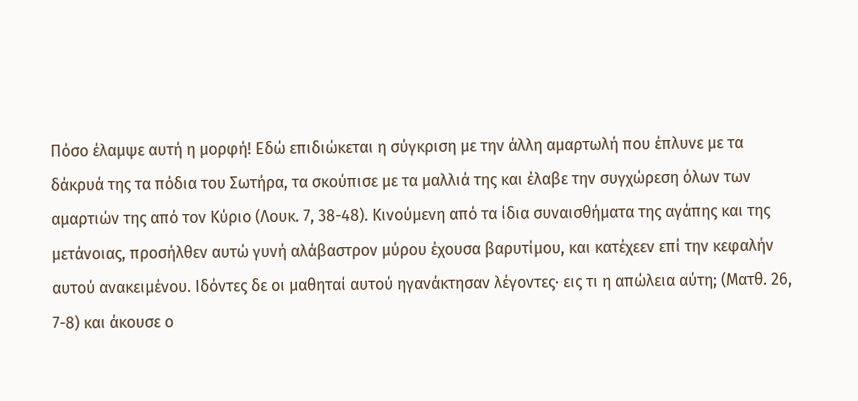Πόσο έλαμψε αυτή η μορφή! Εδώ επιδιώκεται η σύγκριση με την άλλη αμαρτωλή που έπλυνε με τα δάκρυά της τα πόδια του Σωτήρα, τα σκούπισε με τα μαλλιά της και έλαβε την συγχώρεση όλων των αμαρτιών της από τον Κύριο (Λουκ. 7, 38-48). Κινούμενη από τα ίδια συναισθήματα της αγάπης και της μετάνοιας, προσήλθεν αυτώ γυνή αλάβαστρον μύρου έχουσα βαρυτίμου, και κατέχεεν επί την κεφαλήν αυτού ανακειμένου. Ιδόντες δε οι μαθηταί αυτού ηγανάκτησαν λέγοντες· εις τι η απώλεια αύτη; (Ματθ. 26, 7-8) και άκουσε ο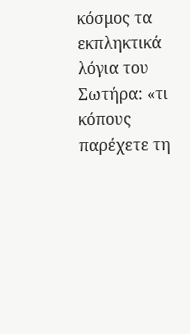κόσμος τα εκπληκτικά λόγια του Σωτήρα: «τι κόπους παρέχετε τη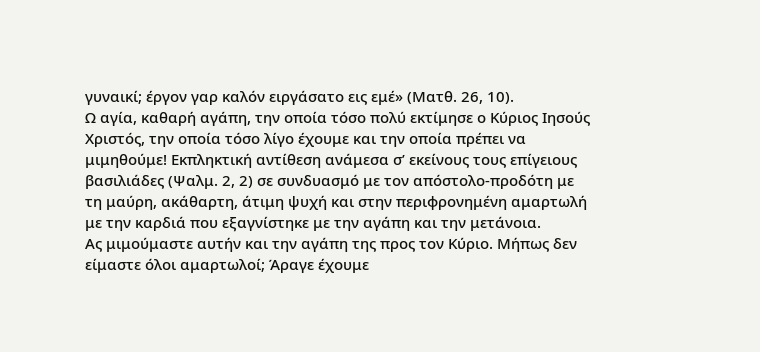γυναικί; έργον γαρ καλόν ειργάσατο εις εμέ» (Ματθ. 26, 10).
Ω αγία, καθαρή αγάπη, την οποία τόσο πολύ εκτίμησε ο Κύριος Ιησούς Χριστός, την οποία τόσο λίγο έχουμε και την οποία πρέπει να μιμηθούμε! Εκπληκτική αντίθεση ανάμεσα σ’ εκείνους τους επίγειους βασιλιάδες (Ψαλμ. 2, 2) σε συνδυασμό με τον απόστολο-προδότη με τη μαύρη, ακάθαρτη, άτιμη ψυχή και στην περιφρονημένη αμαρτωλή με την καρδιά που εξαγνίστηκε με την αγάπη και την μετάνοια.
Ας μιμούμαστε αυτήν και την αγάπη της προς τον Κύριο. Μήπως δεν είμαστε όλοι αμαρτωλοί; Άραγε έχουμε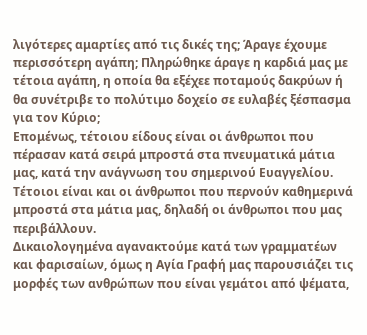λιγότερες αμαρτίες από τις δικές της; Άραγε έχουμε περισσότερη αγάπη; Πληρώθηκε άραγε η καρδιά μας με τέτοια αγάπη, η οποία θα εξέχεε ποταμούς δακρύων ή θα συνέτριβε το πολύτιμο δοχείο σε ευλαβές ξέσπασμα για τον Κύριο;
Επομένως, τέτοιου είδους είναι οι άνθρωποι που πέρασαν κατά σειρά μπροστά στα πνευματικά μάτια μας, κατά την ανάγνωση του σημερινού Ευαγγελίου. Τέτοιοι είναι και οι άνθρωποι που περνούν καθημερινά μπροστά στα μάτια μας, δηλαδή οι άνθρωποι που μας περιβάλλουν.
Δικαιολογημένα αγανακτούμε κατά των γραμματέων και φαρισαίων, όμως η Αγία Γραφή μας παρουσιάζει τις μορφές των ανθρώπων που είναι γεμάτοι από ψέματα,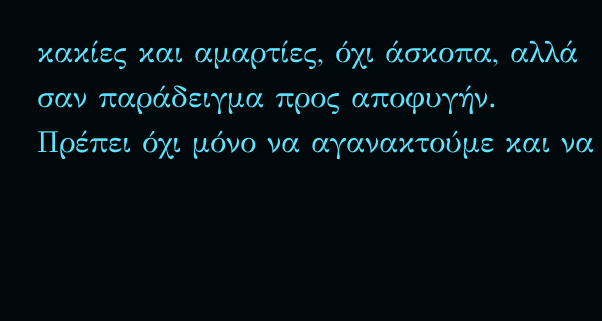κακίες και αμαρτίες, όχι άσκοπα, αλλά σαν παράδειγμα προς αποφυγήν. Πρέπει όχι μόνο να αγανακτούμε και να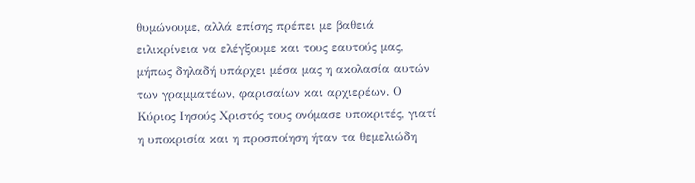θυμώνουμε, αλλά επίσης πρέπει με βαθειά ειλικρίνεια να ελέγξουμε και τους εαυτούς μας, μήπως δηλαδή υπάρχει μέσα μας η ακολασία αυτών των γραμματέων, φαρισαίων και αρχιερέων. Ο Κύριος Ιησούς Χριστός τους ονόμασε υποκριτές, γιατί η υποκρισία και η προσποίηση ήταν τα θεμελιώδη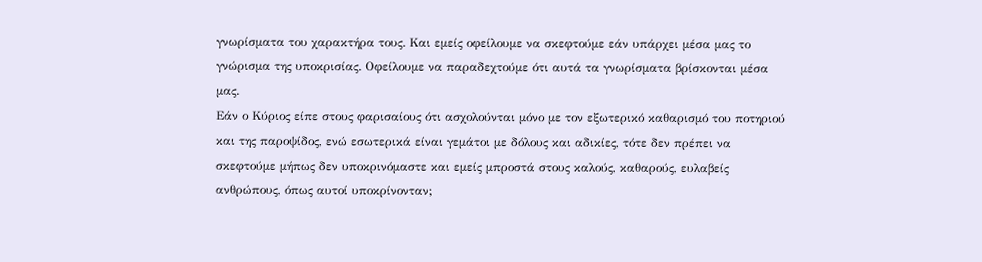γνωρίσματα του χαρακτήρα τους. Και εμείς οφείλουμε να σκεφτούμε εάν υπάρχει μέσα μας το γνώρισμα της υποκρισίας. Οφείλουμε να παραδεχτούμε ότι αυτά τα γνωρίσματα βρίσκονται μέσα μας.
Εάν ο Κύριος είπε στους φαρισαίους ότι ασχολούνται μόνο με τον εξωτερικό καθαρισμό του ποτηριού και της παροψίδος, ενώ εσωτερικά είναι γεμάτοι με δόλους και αδικίες, τότε δεν πρέπει να σκεφτούμε μήπως δεν υποκρινόμαστε και εμείς μπροστά στους καλούς, καθαρούς, ευλαβείς ανθρώπους, όπως αυτοί υποκρίνονταν;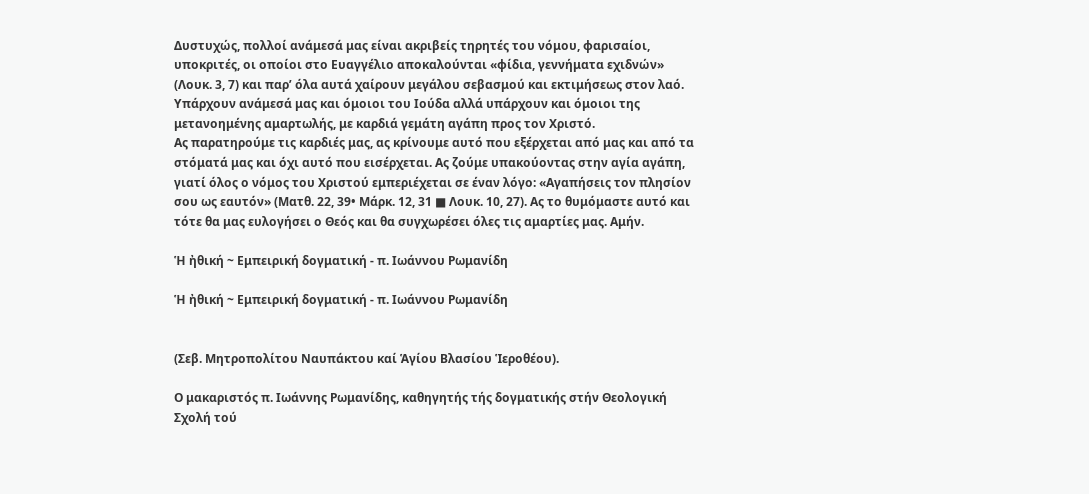Δυστυχώς, πολλοί ανάμεσά μας είναι ακριβείς τηρητές του νόμου, φαρισαίοι, υποκριτές, οι οποίοι στο Ευαγγέλιο αποκαλούνται «φίδια, γεννήματα εχιδνών» (Λουκ. 3, 7) και παρ’ όλα αυτά χαίρουν μεγάλου σεβασμού και εκτιμήσεως στον λαό. Υπάρχουν ανάμεσά μας και όμοιοι του Ιούδα αλλά υπάρχουν και όμοιοι της μετανοημένης αμαρτωλής, με καρδιά γεμάτη αγάπη προς τον Χριστό.
Ας παρατηρούμε τις καρδιές μας, ας κρίνουμε αυτό που εξέρχεται από μας και από τα στόματά μας και όχι αυτό που εισέρχεται. Ας ζούμε υπακούοντας στην αγία αγάπη, γιατί όλος ο νόμος του Χριστού εμπεριέχεται σε έναν λόγο: «Αγαπήσεις τον πλησίον σου ως εαυτόν» (Ματθ. 22, 39• Μάρκ. 12, 31 ■ Λουκ. 10, 27). Ας το θυμόμαστε αυτό και τότε θα μας ευλογήσει ο Θεός και θα συγχωρέσει όλες τις αμαρτίες μας. Αμήν.

Ἡ ἠθική ~ Εμπειρική δογματική - π. Ιωάννου Ρωμανίδη

Ἡ ἠθική ~ Εμπειρική δογματική - π. Ιωάννου Ρωμανίδη


(Σεβ. Μητροπολίτου Ναυπάκτου καί Ἁγίου Βλασίου Ἱεροθέου).

Ο μακαριστός π. Ιωάννης Ρωμανίδης, καθηγητής τής δογματικής στήν Θεολογική Σχολή τού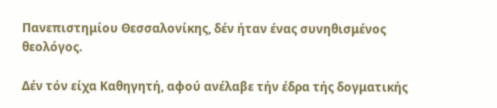Πανεπιστημίου Θεσσαλονίκης, δέν ήταν ένας συνηθισμένος θεολόγος.

Δέν τόν είχα Καθηγητή, αφού ανέλαβε τήν έδρα τής δογματικής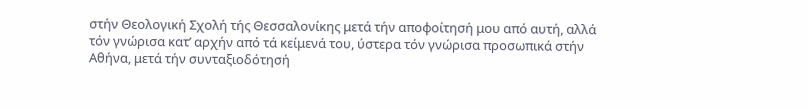στήν Θεολογική Σχολή τής Θεσσαλονίκης μετά τήν αποφοίτησή μου από αυτή, αλλά τόν γνώρισα κατ’ αρχήν από τά κείμενά του, ύστερα τόν γνώρισα προσωπικά στήν Αθήνα, μετά τήν συνταξιοδότησή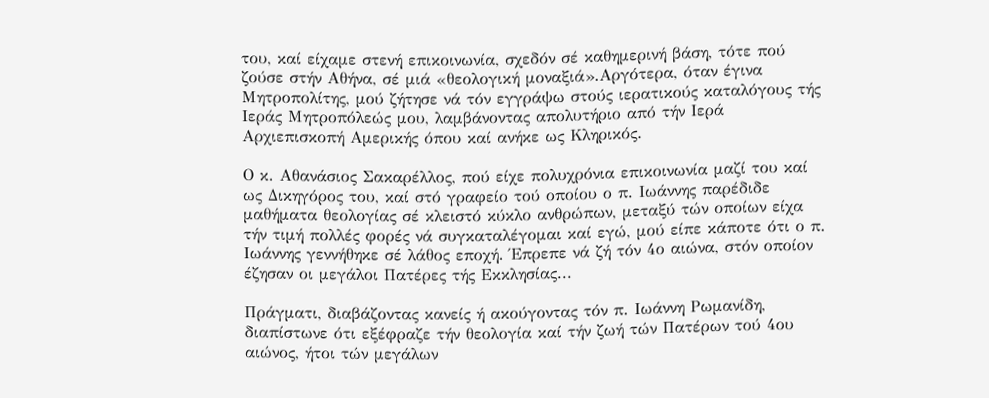του, καί είχαμε στενή επικοινωνία, σχεδόν σέ καθημερινή βάση, τότε πού ζούσε στήν Αθήνα, σέ μιά «θεολογική μοναξιά».Αργότερα, όταν έγινα Μητροπολίτης, μού ζήτησε νά τόν εγγράψω στούς ιερατικούς καταλόγους τής Ιεράς Μητροπόλεώς μου, λαμβάνοντας απολυτήριο από τήν Ιερά Αρχιεπισκοπή Αμερικής όπου καί ανήκε ως Κληρικός.

Ο κ. Αθανάσιος Σακαρέλλος, πού είχε πολυχρόνια επικοινωνία μαζί του καί ως Δικηγόρος του, καί στό γραφείο τού οποίου ο π. Ιωάννης παρέδιδε μαθήματα θεολογίας σέ κλειστό κύκλο ανθρώπων, μεταξύ τών οποίων είχα τήν τιμή πολλές φορές νά συγκαταλέγομαι καί εγώ, μού είπε κάποτε ότι ο π. Ιωάννης γεννήθηκε σέ λάθος εποχή. Έπρεπε νά ζή τόν 4ο αιώνα, στόν οποίον έζησαν οι μεγάλοι Πατέρες τής Εκκλησίας...

Πράγματι, διαβάζοντας κανείς ή ακούγοντας τόν π. Ιωάννη Ρωμανίδη, διαπίστωνε ότι εξέφραζε τήν θεολογία καί τήν ζωή τών Πατέρων τού 4ου αιώνος, ήτοι τών μεγάλων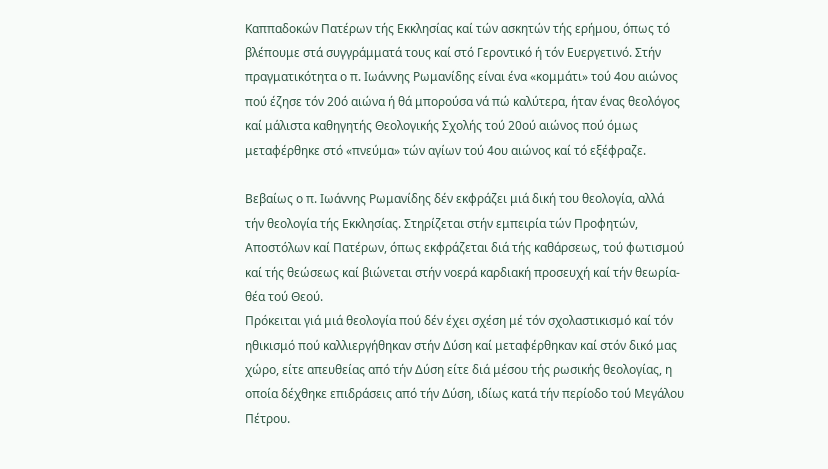Καππαδοκών Πατέρων τής Εκκλησίας καί τών ασκητών τής ερήμου, όπως τό βλέπουμε στά συγγράμματά τους καί στό Γεροντικό ή τόν Ευεργετινό. Στήν πραγματικότητα ο π. Ιωάννης Ρωμανίδης είναι ένα «κομμάτι» τού 4ου αιώνος πού έζησε τόν 20ό αιώνα ή θά μπορούσα νά πώ καλύτερα, ήταν ένας θεολόγος καί μάλιστα καθηγητής Θεολογικής Σχολής τού 20ού αιώνος πού όμως μεταφέρθηκε στό «πνεύμα» τών αγίων τού 4ου αιώνος καί τό εξέφραζε.

Βεβαίως ο π. Ιωάννης Ρωμανίδης δέν εκφράζει μιά δική του θεολογία, αλλά τήν θεολογία τής Εκκλησίας. Στηρίζεται στήν εμπειρία τών Προφητών, Αποστόλων καί Πατέρων, όπως εκφράζεται διά τής καθάρσεως, τού φωτισμού καί τής θεώσεως καί βιώνεται στήν νοερά καρδιακή προσευχή καί τήν θεωρία-θέα τού Θεού.
Πρόκειται γιά μιά θεολογία πού δέν έχει σχέση μέ τόν σχολαστικισμό καί τόν ηθικισμό πού καλλιεργήθηκαν στήν Δύση καί μεταφέρθηκαν καί στόν δικό μας χώρο, είτε απευθείας από τήν Δύση είτε διά μέσου τής ρωσικής θεολογίας, η οποία δέχθηκε επιδράσεις από τήν Δύση, ιδίως κατά τήν περίοδο τού Μεγάλου Πέτρου.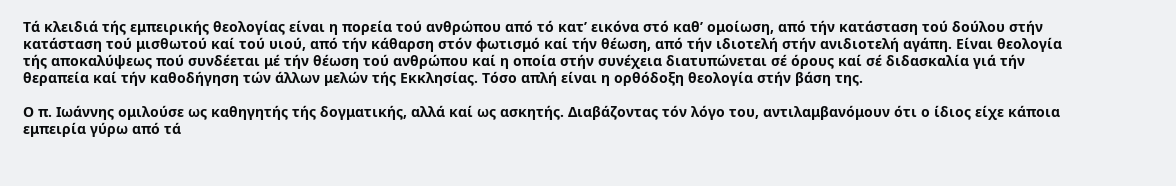Τά κλειδιά τής εμπειρικής θεολογίας είναι η πορεία τού ανθρώπου από τό κατ’ εικόνα στό καθ’ ομοίωση, από τήν κατάσταση τού δούλου στήν κατάσταση τού μισθωτού καί τού υιού, από τήν κάθαρση στόν φωτισμό καί τήν θέωση, από τήν ιδιοτελή στήν ανιδιοτελή αγάπη. Είναι θεολογία τής αποκαλύψεως πού συνδέεται μέ τήν θέωση τού ανθρώπου καί η οποία στήν συνέχεια διατυπώνεται σέ όρους καί σέ διδασκαλία γιά τήν θεραπεία καί τήν καθοδήγηση τών άλλων μελών τής Εκκλησίας. Τόσο απλή είναι η ορθόδοξη θεολογία στήν βάση της.

Ο π. Ιωάννης ομιλούσε ως καθηγητής τής δογματικής, αλλά καί ως ασκητής. Διαβάζοντας τόν λόγο του, αντιλαμβανόμουν ότι ο ίδιος είχε κάποια εμπειρία γύρω από τά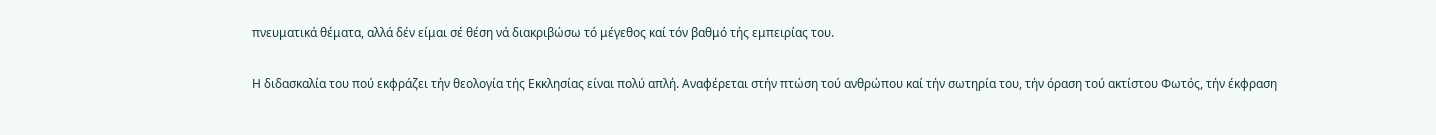πνευματικά θέματα, αλλά δέν είμαι σέ θέση νά διακριβώσω τό μέγεθος καί τόν βαθμό τής εμπειρίας του.

Η διδασκαλία του πού εκφράζει τήν θεολογία τής Εκκλησίας είναι πολύ απλή. Αναφέρεται στήν πτώση τού ανθρώπου καί τήν σωτηρία του, τήν όραση τού ακτίστου Φωτός, τήν έκφραση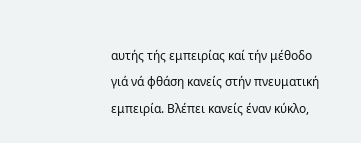αυτής τής εμπειρίας καί τήν μέθοδο γιά νά φθάση κανείς στήν πνευματική εμπειρία. Βλέπει κανείς έναν κύκλο,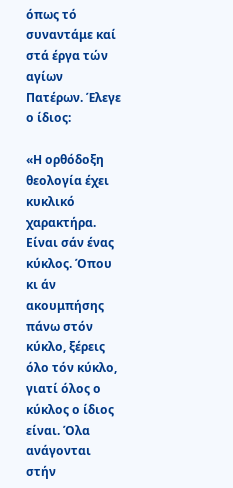όπως τό συναντάμε καί στά έργα τών αγίων Πατέρων. Έλεγε ο ίδιος:

«Η ορθόδοξη θεολογία έχει κυκλικό χαρακτήρα. Είναι σάν ένας κύκλος. Όπου κι άν ακουμπήσης πάνω στόν κύκλο, ξέρεις όλο τόν κύκλο, γιατί όλος ο κύκλος ο ίδιος είναι. Όλα ανάγονται στήν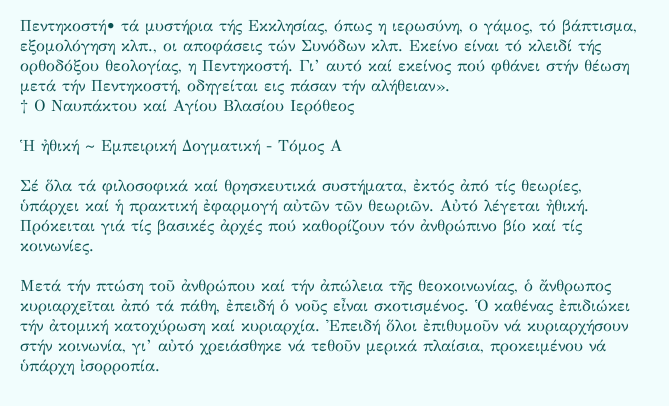Πεντηκοστή• τά μυστήρια τής Εκκλησίας, όπως η ιερωσύνη, ο γάμος, τό βάπτισμα, εξομολόγηση κλπ., οι αποφάσεις τών Συνόδων κλπ. Εκείνο είναι τό κλειδί τής ορθοδόξου θεολογίας, η Πεντηκοστή. Γι’ αυτό καί εκείνος πού φθάνει στήν θέωση μετά τήν Πεντηκοστή, οδηγείται εις πάσαν τήν αλήθειαν».
† Ο Ναυπάκτου καί Αγίου Βλασίου Ιερόθεος

Ἡ ἠθική ~ Εμπειρική Δογματική - Τόμος Α

Σέ ὅλα τά φιλοσοφικά καί θρησκευτικά συστήματα, ἐκτός ἀπό τίς θεωρίες, ὑπάρχει καί ἡ πρακτική ἐφαρμογή αὐτῶν τῶν θεωριῶν. Αὐτό λέγεται ἠθική. Πρόκειται γιά τίς βασικές ἀρχές πού καθορίζουν τόν ἀνθρώπινο βίο καί τίς κοινωνίες.

Μετά τήν πτώση τοῦ ἀνθρώπου καί τήν ἀπώλεια τῆς θεοκοινωνίας, ὁ ἄνθρωπος κυριαρχεῖται ἀπό τά πάθη, ἐπειδή ὁ νοῦς εἶναι σκοτισμένος. Ὁ καθένας ἐπιδιώκει τήν ἀτομική κατοχύρωση καί κυριαρχία. Ἐπειδή ὅλοι ἐπιθυμοῦν νά κυριαρχήσουν στήν κοινωνία, γι’ αὐτό χρειάσθηκε νά τεθοῦν μερικά πλαίσια, προκειμένου νά ὑπάρχη ἰσορροπία.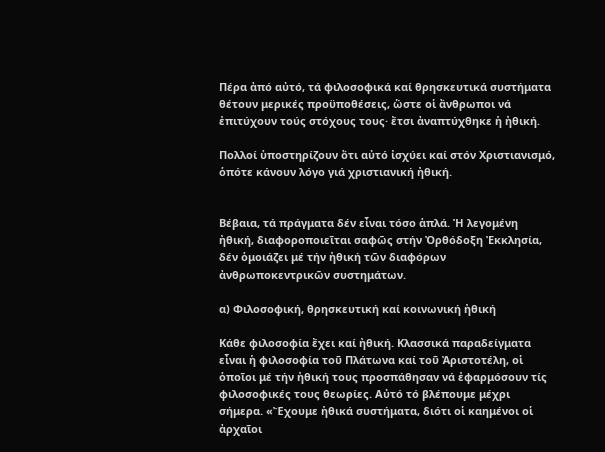Πέρα ἀπό αὐτό, τά φιλοσοφικά καί θρησκευτικά συστήματα θέτουν μερικές προϋποθέσεις, ὥστε οἱ ἄνθρωποι νά ἐπιτύχουν τούς στόχους τους· ἔτσι ἀναπτύχθηκε ἡ ἠθική.

Πολλοί ὑποστηρίζουν ὅτι αὐτό ἰσχύει καί στόν Χριστιανισμό, ὁπότε κάνουν λόγο γιά χριστιανική ἠθική.


Βέβαια, τά πράγματα δέν εἶναι τόσο ἁπλά. Ἡ λεγομένη ἠθική, διαφοροποιεῖται σαφῶς στήν Ὀρθόδοξη Ἐκκλησία, δέν ὁμοιάζει μέ τήν ἠθική τῶν διαφόρων ἀνθρωποκεντρικῶν συστημάτων.

α) Φιλοσοφική, θρησκευτική καί κοινωνική ἠθική

Κάθε φιλοσοφία ἔχει καί ἠθική. Κλασσικά παραδείγματα εἶναι ἡ φιλοσοφία τοῦ Πλάτωνα καί τοῦ Ἀριστοτέλη, οἱ ὁποῖοι μέ τήν ἠθική τους προσπάθησαν νά ἐφαρμόσουν τίς φιλοσοφικές τους θεωρίες. Αὐτό τό βλέπουμε μέχρι σήμερα. «Ἔχουμε ἠθικά συστήματα, διότι οἱ καημένοι οἱ ἀρχαῖοι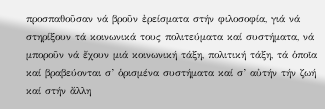προσπαθοῦσαν νά βροῦν ἐρείσματα στήν φιλοσοφία, γιά νά στηρίξουν τά κοινωνικά τους πολιτεύματα καί συστήματα, νά μποροῦν νά ἔχουν μιά κοινωνική τάξη, πολιτική τάξη, τά ὁποῖα καί βραβεύονται σ’ ὁρισμένα συστήματα καί σ’ αὐτήν τήν ζωή καί στήν ἄλλη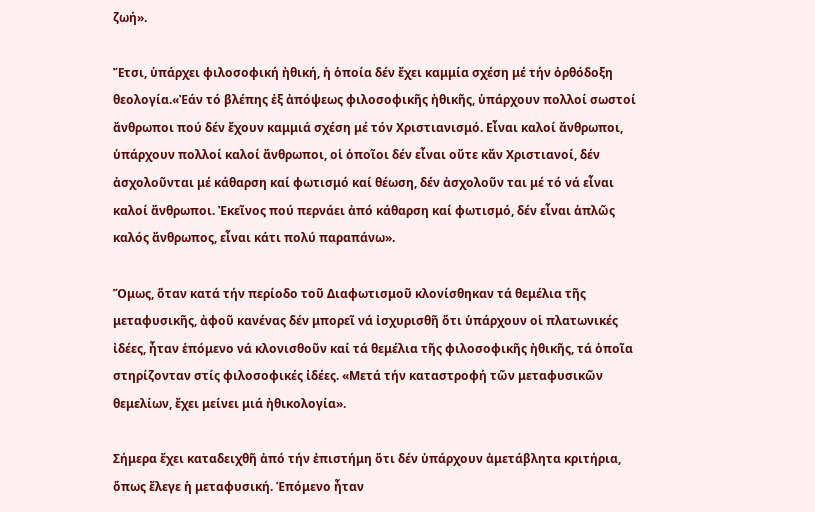ζωή».

Ἔτσι, ὑπάρχει φιλοσοφική ἠθική, ἡ ὁποία δέν ἔχει καμμία σχέση μέ τήν ὀρθόδοξη θεολογία.«Ἐάν τό βλέπης ἐξ ἀπόψεως φιλοσοφικῆς ἠθικῆς, ὑπάρχουν πολλοί σωστοί ἄνθρωποι πού δέν ἔχουν καμμιά σχέση μέ τόν Χριστιανισμό. Εἶναι καλοί ἄνθρωποι, ὑπάρχουν πολλοί καλοί ἄνθρωποι, οἱ ὁποῖοι δέν εἶναι οὔτε κἄν Χριστιανοί, δέν ἀσχολοῦνται μέ κάθαρση καί φωτισμό καί θέωση, δέν ἀσχολοῦν ται μέ τό νά εἶναι καλοί ἄνθρωποι. Ἐκεῖνος πού περνάει ἀπό κάθαρση καί φωτισμό, δέν εἶναι ἁπλῶς καλός ἄνθρωπος, εἶναι κάτι πολύ παραπάνω».

Ὅμως, ὅταν κατά τήν περίοδο τοῦ Διαφωτισμοῦ κλονίσθηκαν τά θεμέλια τῆς μεταφυσικῆς, ἀφοῦ κανένας δέν μπορεῖ νά ἰσχυρισθῆ ὅτι ὑπάρχουν οἱ πλατωνικές ἰδέες, ἦταν ἑπόμενο νά κλονισθοῦν καί τά θεμέλια τῆς φιλοσοφικῆς ἠθικῆς, τά ὁποῖα στηρίζονταν στίς φιλοσοφικές ἰδέες. «Μετά τήν καταστροφή τῶν μεταφυσικῶν θεμελίων, ἔχει μείνει μιά ἠθικολογία».

Σήμερα ἔχει καταδειχθῆ ἀπό τήν ἐπιστήμη ὅτι δέν ὑπάρχουν ἀμετάβλητα κριτήρια, ὅπως ἔλεγε ἡ μεταφυσική. Ἑπόμενο ἦταν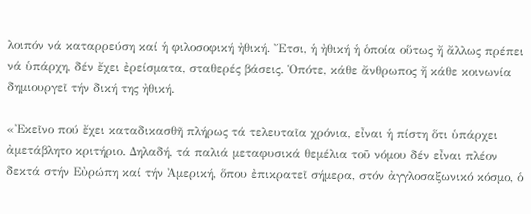λοιπόν νά καταρρεύση καί ἡ φιλοσοφική ἠθική. Ἔτσι, ἡ ἠθική ἡ ὁποία οὕτως ἤ ἄλλως πρέπει νά ὑπάρχη, δέν ἔχει ἐρείσματα, σταθερές βάσεις. Ὁπότε, κάθε ἄνθρωπος ἤ κάθε κοινωνία δημιουργεῖ τήν δική της ἠθική.

«Ἐκεῖνο πού ἔχει καταδικασθῆ πλήρως τά τελευταῖα χρόνια, εἶναι ἡ πίστη ὅτι ὑπάρχει ἀμετάβλητο κριτήριο. Δηλαδή, τά παλιά μεταφυσικά θεμέλια τοῦ νόμου δέν εἶναι πλέον δεκτά στήν Εὐρώπη καί τήν Ἀμερική, ὅπου ἐπικρατεῖ σήμερα, στόν ἀγγλοσαξωνικό κόσμο, ὁ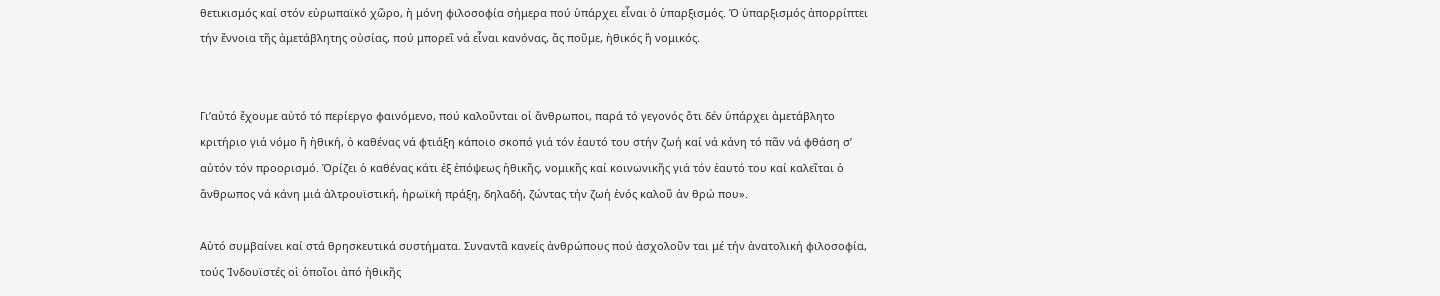θετικισμός καί στόν εὐρωπαϊκό χῶρο, ἡ μόνη φιλοσοφία σήμερα πού ὑπάρχει εἶναι ὁ ὑπαρξισμός. Ὁ ὑπαρξισμός ἀπορρίπτει τήν ἔννοια τῆς ἀμετάβλητης οὐσίας, πού μπορεῖ νά εἶναι κανόνας, ἄς ποῦμε, ἠθικός ἤ νομικός.


Γι’αὐτό ἔχουμε αὐτό τό περίεργο φαινόμενο, πού καλοῦνται οἱ ἄνθρωποι, παρά τό γεγονός ὅτι δέν ὑπάρχει ἀμετάβλητο κριτήριο γιά νόμο ἤ ἠθική, ὁ καθένας νά φτιάξη κάποιο σκοπό γιά τόν ἑαυτό του στήν ζωή καί νά κάνη τό πᾶν νά φθάση σ’ αὐτόν τόν προορισμό. Ὁρίζει ὁ καθένας κάτι ἐξ ἐπόψεως ἠθικῆς, νομικῆς καί κοινωνικῆς γιά τόν ἑαυτό του καί καλεῖται ὁ ἄνθρωπος νά κάνη μιά ἀλτρουϊστική, ἡρωϊκή πράξη, δηλαδή, ζώντας τήν ζωή ἑνός καλοῦ ἀν θρώ που».

Αὐτό συμβαίνει καί στά θρησκευτικά συστήματα. Συναντᾶ κανείς ἀνθρώπους πού ἀσχολοῦν ται μέ τήν ἀνατολική φιλοσοφία, τούς Ἰνδουϊστές οἱ ὁποῖοι ἀπό ἠθικῆς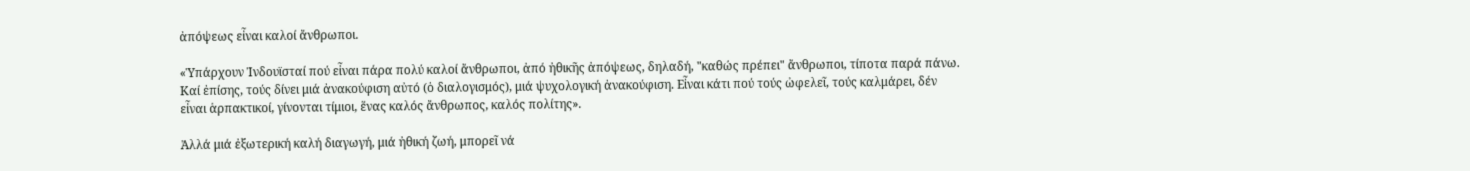ἀπόψεως εἶναι καλοί ἄνθρωποι.

«Ὑπάρχουν Ἰνδουϊσταί πού εἶναι πάρα πολύ καλοί ἄνθρωποι, ἀπό ἠθικῆς ἀπόψεως, δηλαδή, "καθώς πρέπει" ἄνθρωποι, τίποτα παρά πάνω. Καί ἐπίσης, τούς δίνει μιά ἀνακούφιση αὐτό (ὁ διαλογισμός), μιά ψυχολογική ἀνακούφιση. Εἶναι κάτι πού τούς ὠφελεῖ, τούς καλμάρει, δέν εἶναι ἁρπακτικοί, γίνονται τίμιοι, ἕνας καλός ἄνθρωπος, καλός πολίτης».

Ἀλλά μιά ἐξωτερική καλή διαγωγή, μιά ἠθική ζωή, μπορεῖ νά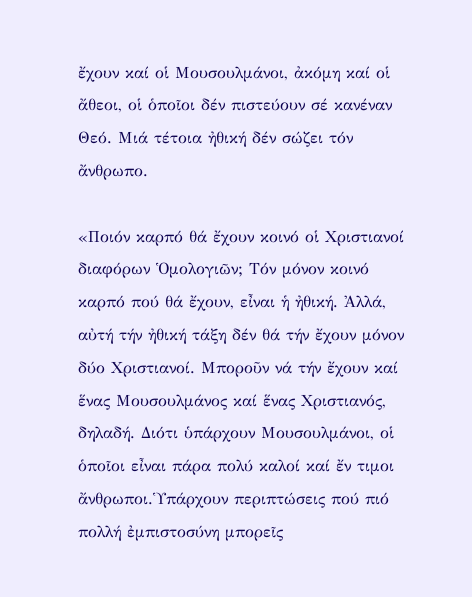ἔχουν καί οἱ Μουσουλμάνοι, ἀκόμη καί οἱ ἄθεοι, οἱ ὁποῖοι δέν πιστεύουν σέ κανέναν Θεό. Μιά τέτοια ἠθική δέν σώζει τόν ἄνθρωπο.

«Ποιόν καρπό θά ἔχουν κοινό οἱ Χριστιανοί διαφόρων Ὁμολογιῶν; Τόν μόνον κοινό καρπό πού θά ἔχουν, εἶναι ἡ ἠθική. Ἀλλά, αὐτή τήν ἠθική τάξη δέν θά τήν ἔχουν μόνον δύο Χριστιανοί. Μποροῦν νά τήν ἔχουν καί ἕνας Μουσουλμάνος καί ἕνας Χριστιανός, δηλαδή. Διότι ὑπάρχουν Μουσουλμάνοι, οἱ ὁποῖοι εἶναι πάρα πολύ καλοί καί ἔν τιμοι ἄνθρωποι.Ὑπάρχουν περιπτώσεις πού πιό πολλή ἐμπιστοσύνη μπορεῖς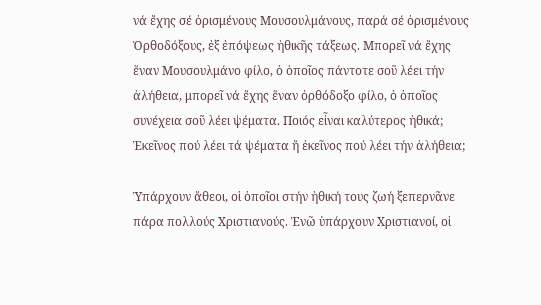νά ἔχης σέ ὁρισμένους Μουσουλμάνους, παρά σέ ὁρισμένους Ὀρθοδόξους, ἐξ ἐπόψεως ἠθικῆς τάξεως. Μπορεῖ νά ἔχης ἕναν Μουσουλμάνο φίλο, ὁ ὁποῖος πάντοτε σοῦ λέει τήν ἀλήθεια, μπορεῖ νά ἔχης ἕναν ὀρθόδοξο φίλο, ὁ ὁποῖος συνέχεια σοῦ λέει ψέματα. Ποιός εἶναι καλύτερος ἠθικά; Ἐκεῖνος πού λέει τά ψέματα ἤ ἐκεῖνος πού λέει τήν ἀλήθεια;

Ὑπάρχουν ἄθεοι, οἱ ὁποῖοι στήν ἠθική τους ζωή ξεπερνᾶνε πάρα πολλούς Χριστιανούς. Ἐνῶ ὑπάρχουν Χριστιανοί, οἱ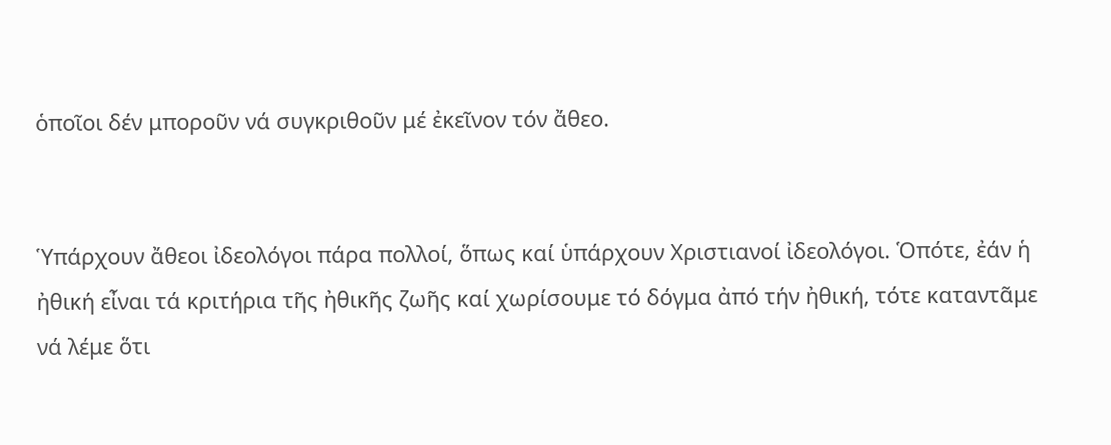ὁποῖοι δέν μποροῦν νά συγκριθοῦν μέ ἐκεῖνον τόν ἄθεο.


Ὑπάρχουν ἄθεοι ἰδεολόγοι πάρα πολλοί, ὅπως καί ὑπάρχουν Χριστιανοί ἰδεολόγοι. Ὁπότε, ἐάν ἡ ἠθική εἶναι τά κριτήρια τῆς ἠθικῆς ζωῆς καί χωρίσουμε τό δόγμα ἀπό τήν ἠθική, τότε καταντᾶμε νά λέμε ὅτι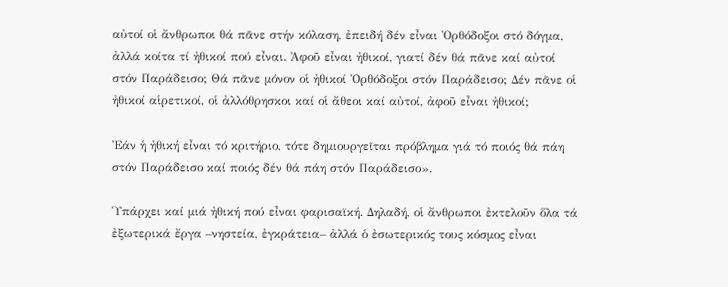αὐτοί οἱ ἄνθρωποι θά πᾶνε στήν κόλαση, ἐπειδή δέν εἶναι Ὀρθόδοξοι στό δόγμα, ἀλλά κοίτα τί ἠθικοί πού εἶναι. Ἀφοῦ εἶναι ἠθικοί, γιατί δέν θά πᾶνε καί αὐτοί στόν Παράδεισο; Θά πᾶνε μόνον οἱ ἠθικοί Ὀρθόδοξοι στόν Παράδεισο; Δέν πᾶνε οἱ ἠθικοί αἱρετικοί, οἱ ἀλλόθρησκοι καί οἱ ἄθεοι καί αὐτοί, ἀφοῦ εἶναι ἠθικοί;

Ἐάν ἡ ἠθική εἶναι τό κριτήριο, τότε δημιουργεῖται πρόβλημα γιά τό ποιός θά πάη στόν Παράδεισο καί ποιός δέν θά πάη στόν Παράδεισο».

Ὑπάρχει καί μιά ἠθική πού εἶναι φαρισαϊκή. Δηλαδή, οἱ ἄνθρωποι ἐκτελοῦν ὅλα τά ἐξωτερικά ἔργα –νηστεία, ἐγκράτεια– ἀλλά ὁ ἐσωτερικός τους κόσμος εἶναι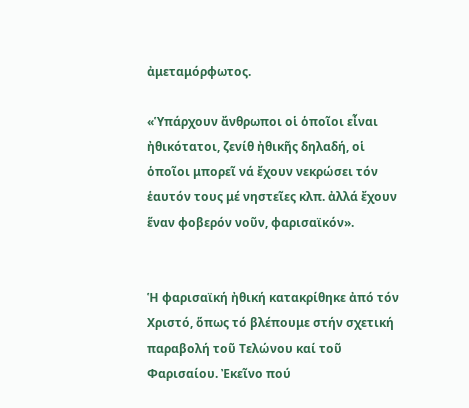ἀμεταμόρφωτος.

«Ὑπάρχουν ἄνθρωποι οἱ ὁποῖοι εἶναι ἠθικότατοι, ζενίθ ἠθικῆς δηλαδή, οἱ ὁποῖοι μπορεῖ νά ἔχουν νεκρώσει τόν ἑαυτόν τους μέ νηστεῖες κλπ. ἀλλά ἔχουν ἕναν φοβερόν νοῦν, φαρισαϊκόν».


Ἡ φαρισαϊκή ἠθική κατακρίθηκε ἀπό τόν Χριστό, ὅπως τό βλέπουμε στήν σχετική παραβολή τοῦ Τελώνου καί τοῦ Φαρισαίου. Ἐκεῖνο πού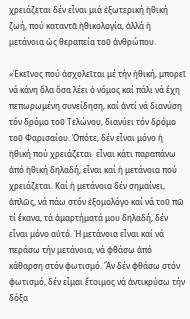χρειάζεται δέν εἶναι μιά ἐξωτερική ἠθική ζωή, πού καταντᾶ ἠθικολογία, ἀλλά ἡ μετάνοια ὡς θεραπεία τοῦ ἀνθρώπου.

«Ἐκεῖνος πού ἀσχολεῖται μέ τήν ἠθική, μπορεῖ νά κάνη ὅλα ὅσα λέει ὁ νόμος καί πάλι νά ἔχη πεπωρωμένη συνείδηση, καί ἀντί νά διανύση τόν δρόμο τοῦ Τελώνου, διανύει τόν δρόμο τοῦ Φαρισαίου. Ὁπότε, δέν εἶναι μόνο ἡ ἠθική πού χρειάζεται· εἶναι κάτι παραπάνω ἀπό ἠθική δηλαδή, εἶναι καί ἡ μετάνοια πού χρειάζεται. Καί ἡ μετάνοια δέν σημαίνει, ἁπλῶς, νά πάω στόν ἐξομολόγο καί νά τοῦ πῶ τί ἔκανα, τά ἁμαρτήματά μου δηλαδή, δέν εἶναι μόνο αὐτό. Ἡ μετάνοια εἶναι καί νά περάσω τήν μετάνοια, νά φθάσω ἀπό κάθαρση στόν φωτισμό. Ἄν δέν φθάσω στόν φωτισμό, δέν εἶμαι ἕτοιμος νά ἀντικρύσω τήν δόξα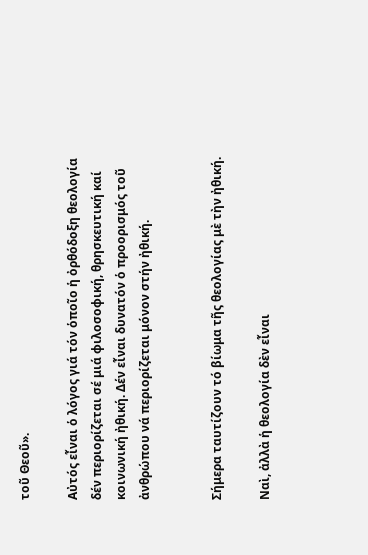τοῦ Θεοῦ».

Αὐτός εἶναι ὁ λόγος γιά τόν ὁποῖο ἡ ὀρθόδοξη θεολογία δέν περιορίζεται σέ μιά φιλοσοφική, θρησκευτική καί κοινωνική ἠθική. Δέν εἶναι δυνατόν ὁ προορισμός τοῦ ἀνθρώπου νά περιορίζεται μόνον στήν ἠθική.


Σήμερα ταυτίζουν τό βίωμα τῆς θεολογίας μὲ τὴν ἠθική.

Ναὶ, ἀλλὰ ἡ θεολογία δὲν εἶναι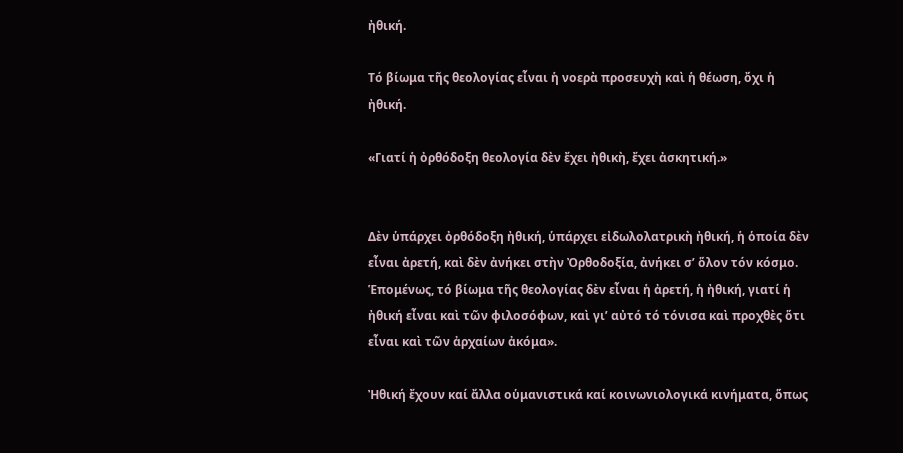ἠθική.

Τό βίωμα τῆς θεολογίας εἶναι ἡ νοερὰ προσευχὴ καὶ ἡ θέωση, ὄχι ἡ ἠθική.

«Γιατί ἡ ὀρθόδοξη θεολογία δὲν ἔχει ἠθικὴ, ἔχει ἀσκητική.»


Δὲν ὑπάρχει ὀρθόδοξη ἠθική, ὑπάρχει εἰδωλολατρικὴ ἠθική, ἡ ὁποία δὲν εἶναι ἀρετή, καὶ δὲν ἀνήκει στὴν Ὀρθοδοξία, ἀνήκει σ’ ὅλον τόν κόσμο. Ἑπομένως, τό βίωμα τῆς θεολογίας δὲν εἶναι ἡ ἀρετή, ἡ ἠθική, γιατί ἡ ἠθική εἶναι καὶ τῶν φιλοσόφων, καὶ γι’ αὐτό τό τόνισα καὶ προχθὲς ὅτι εἶναι καὶ τῶν ἀρχαίων ἀκόμα».

Ἠθική ἔχουν καί ἄλλα οὑμανιστικά καί κοινωνιολογικά κινήματα, ὅπως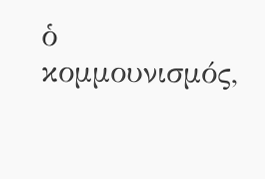ὁ κομμουνισμός,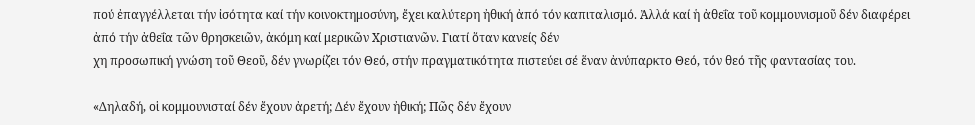πού ἐπαγγέλλεται τήν ἰσότητα καί τήν κοινοκτημοσύνη, ἔχει καλύτερη ἠθική ἀπό τόν καπιταλισμό. Ἀλλά καί ἡ ἀθεΐα τοῦ κομμουνισμοῦ δέν διαφέρει ἀπό τήν ἀθεΐα τῶν θρησκειῶν, ἀκόμη καί μερικῶν Χριστιανῶν. Γιατί ὅταν κανείς δέν
χη προσωπική γνώση τοῦ Θεοῦ, δέν γνωρίζει τόν Θεό, στήν πραγματικότητα πιστεύει σέ ἕναν ἀνύπαρκτο Θεό, τόν θεό τῆς φαντασίας του.

«Δηλαδή, οἱ κομμουνισταί δέν ἔχουν ἀρετή; Δέν ἔχουν ἠθική; Πῶς δέν ἔχουν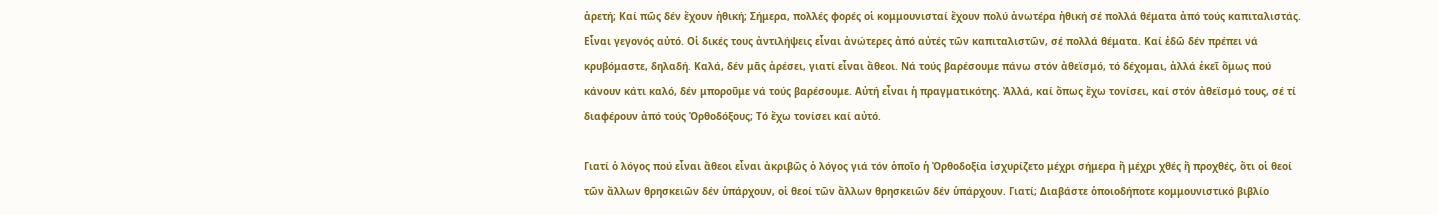ἀρετή; Καί πῶς δέν ἔχουν ἠθική; Σήμερα, πολλές φορές οἱ κομμουνισταί ἔχουν πολύ ἀνωτέρα ἠθική σέ πολλά θέματα ἀπό τούς καπιταλιστάς. Εἶναι γεγονός αὐτό. Οἱ δικές τους ἀντιλήψεις εἶναι ἀνώτερες ἀπό αὐτές τῶν καπιταλιστῶν, σέ πολλά θέματα. Καί ἐδῶ δέν πρέπει νά κρυβόμαστε, δηλαδή. Καλά, δέν μᾶς ἀρέσει, γιατί εἶναι ἄθεοι. Νά τούς βαρέσουμε πάνω στόν ἀθεϊσμό, τό δέχομαι, ἀλλά ἐκεῖ ὅμως πού κάνουν κάτι καλό, δέν μποροῦμε νά τούς βαρέσουμε. Αὐτή εἶναι ἡ πραγματικότης. Ἀλλά, καί ὅπως ἔχω τονίσει, καί στόν ἀθεϊσμό τους, σέ τί διαφέρουν ἀπό τούς Ὀρθοδόξους; Τό ἔχω τονίσει καί αὐτό.

Γιατί ὁ λόγος πού εἶναι ἄθεοι εἶναι ἀκριβῶς ὁ λόγος γιά τόν ὁποῖο ἡ Ὀρθοδοξία ἰσχυρίζετο μέχρι σήμερα ἤ μέχρι χθές ἤ προχθές, ὅτι οἱ θεοί τῶν ἄλλων θρησκειῶν δέν ὑπάρχουν, οἱ θεοί τῶν ἄλλων θρησκειῶν δέν ὑπάρχουν. Γιατί; Διαβάστε ὁποιοδήποτε κομμουνιστικό βιβλίο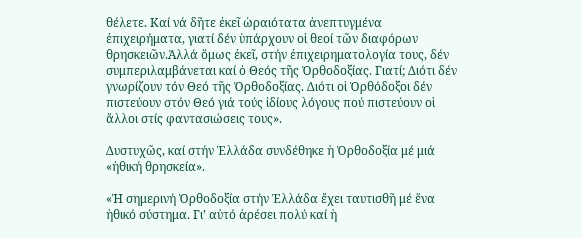θέλετε. Καί νά δῆτε ἐκεῖ ὡραιότατα ἀνεπτυγμένα ἐπιχειρήματα, γιατί δέν ὑπάρχουν οἱ θεοί τῶν διαφόρων θρησκειῶν.Ἀλλά ὅμως ἐκεῖ, στήν ἐπιχειρηματολογία τους, δέν συμπεριλαμβάνεται καί ὁ Θεός τῆς Ὀρθοδοξίας. Γιατί; Διότι δέν γνωρίζουν τόν Θεό τῆς Ὀρθοδοξίας. Διότι οἱ Ὀρθόδοξοι δέν πιστεύουν στόν Θεό γιά τούς ἰδίους λόγους πού πιστεύουν οἱ ἄλλοι στίς φαντασιώσεις τους».

Δυστυχῶς, καί στήν Ἑλλάδα συνδέθηκε ἡ Ὀρθοδοξία μέ μιά «ἠθική θρησκεία».

«Ἡ σημερινή Ὀρθοδοξία στήν Ἑλλάδα ἔχει ταυτισθῆ μέ ἕνα ἠθικό σύστημα. Γι’ αὐτό ἀρέσει πολύ καί ἡ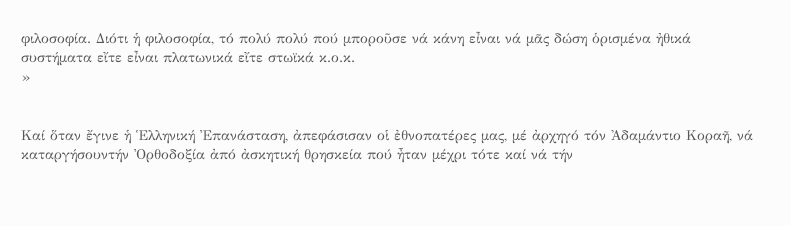φιλοσοφία. Διότι ἡ φιλοσοφία, τό πολύ πολύ πού μποροῦσε νά κάνη εἶναι νά μᾶς δώση ὁρισμένα ἠθικά συστήματα εἴτε εἶναι πλατωνικά εἴτε στωϊκά κ.ο.κ.
»


Καί ὅταν ἔγινε ἡ Ἑλληνική Ἐπανάσταση, ἀπεφάσισαν οἱ ἐθνοπατέρες μας, μέ ἀρχηγό τόν Ἀδαμάντιο Κοραῆ, νά καταργήσουντήν Ὀρθοδοξία ἀπό ἀσκητική θρησκεία πού ἦταν μέχρι τότε καί νά τήν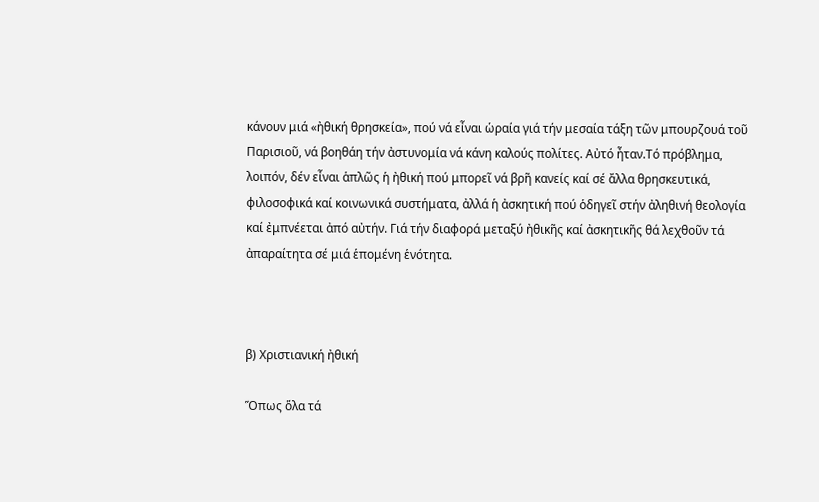κάνουν μιά «ἠθική θρησκεία», πού νά εἶναι ὡραία γιά τήν μεσαία τάξη τῶν μπουρζουά τοῦ Παρισιοῦ, νά βοηθάη τήν ἀστυνομία νά κάνη καλούς πολίτες. Αὐτό ἦταν.Τό πρόβλημα, λοιπόν, δέν εἶναι ἁπλῶς ἡ ἠθική πού μπορεῖ νά βρῆ κανείς καί σέ ἄλλα θρησκευτικά, φιλοσοφικά καί κοινωνικά συστήματα, ἀλλά ἡ ἀσκητική πού ὁδηγεῖ στήν ἀληθινή θεολογία καί ἐμπνέεται ἀπό αὐτήν. Γιά τήν διαφορά μεταξύ ἠθικῆς καί ἀσκητικῆς θά λεχθοῦν τά ἀπαραίτητα σέ μιά ἑπομένη ἑνότητα.



β) Χριστιανική ἠθική

Ὅπως ὅλα τά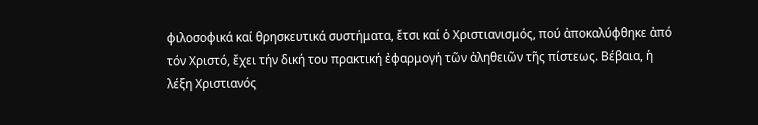φιλοσοφικά καί θρησκευτικά συστήματα, ἔτσι καί ὁ Χριστιανισμός, πού ἀποκαλύφθηκε ἀπό τόν Χριστό, ἔχει τήν δική του πρακτική ἐφαρμογή τῶν ἀληθειῶν τῆς πίστεως. Βέβαια, ἡ λέξη Χριστιανός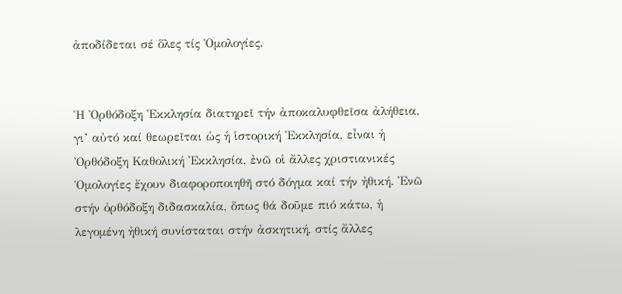ἀποδίδεται σέ ὅλες τίς Ὁμολογίες.


Ἡ Ὀρθόδοξη Ἐκκλησία διατηρεῖ τήν ἀποκαλυφθεῖσα ἀλήθεια, γι’ αὐτό καί θεωρεῖται ὡς ἡ ἱστορική Ἐκκλησία, εἶναι ἡ Ὀρθόδοξη Καθολική Ἐκκλησία, ἐνῶ οἱ ἄλλες χριστιανικές Ὁμολογίες ἔχουν διαφοροποιηθῆ στό δόγμα καί τήν ἠθική. Ἐνῶ στήν ὀρθόδοξη διδασκαλία, ὅπως θά δοῦμε πιό κάτω, ἡ λεγομένη ἠθική συνίσταται στήν ἀσκητική, στίς ἄλλες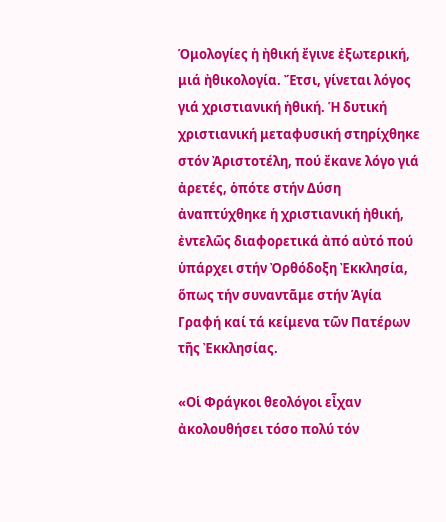Ὁμολογίες ἡ ἠθική ἔγινε ἐξωτερική, μιά ἠθικολογία. Ἔτσι, γίνεται λόγος γιά χριστιανική ἠθική. Ἡ δυτική χριστιανική μεταφυσική στηρίχθηκε στόν Ἀριστοτέλη, πού ἔκανε λόγο γιά ἀρετές, ὁπότε στήν Δύση ἀναπτύχθηκε ἡ χριστιανική ἠθική, ἐντελῶς διαφορετικά ἀπό αὐτό πού ὑπάρχει στήν Ὀρθόδοξη Ἐκκλησία, ὅπως τήν συναντᾶμε στήν Ἁγία Γραφή καί τά κείμενα τῶν Πατέρων τῆς Ἐκκλησίας.

«Οἱ Φράγκοι θεολόγοι εἶχαν ἀκολουθήσει τόσο πολύ τόν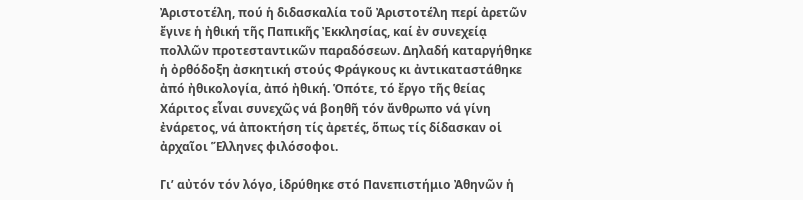Ἀριστοτέλη, πού ἡ διδασκαλία τοῦ Ἀριστοτέλη περί ἀρετῶν ἔγινε ἡ ἠθική τῆς Παπικῆς Ἐκκλησίας, καί ἐν συνεχείᾳ πολλῶν προτεσταντικῶν παραδόσεων. Δηλαδή καταργήθηκε ἡ ὀρθόδοξη ἀσκητική στούς Φράγκους κι ἀντικαταστάθηκε ἀπό ἠθικολογία, ἀπό ἠθική. Ὁπότε, τό ἔργο τῆς θείας Χάριτος εἶναι συνεχῶς νά βοηθῆ τόν ἄνθρωπο νά γίνη ἐνάρετος, νά ἀποκτήση τίς ἀρετές, ὅπως τίς δίδασκαν οἱ ἀρχαῖοι Ἕλληνες φιλόσοφοι.

Γι’ αὐτόν τόν λόγο, ἱδρύθηκε στό Πανεπιστήμιο Ἀθηνῶν ἡ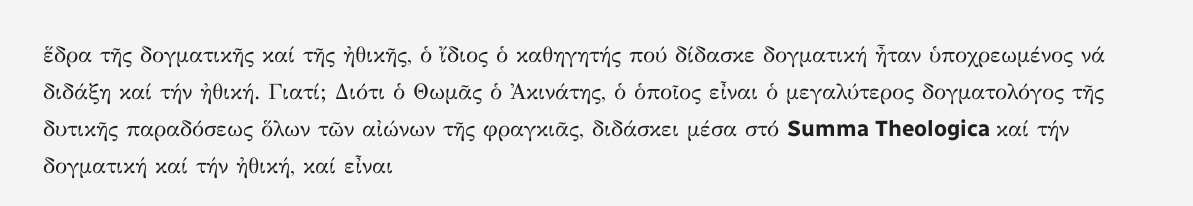ἕδρα τῆς δογματικῆς καί τῆς ἠθικῆς, ὁ ἴδιος ὁ καθηγητής πού δίδασκε δογματική ἦταν ὑποχρεωμένος νά διδάξη καί τήν ἠθική. Γιατί; Διότι ὁ Θωμᾶς ὁ Ἀκινάτης, ὁ ὁποῖος εἶναι ὁ μεγαλύτερος δογματολόγος τῆς δυτικῆς παραδόσεως ὅλων τῶν αἰώνων τῆς φραγκιᾶς, διδάσκει μέσα στό Summa Theologica καί τήν δογματική καί τήν ἠθική, καί εἶναι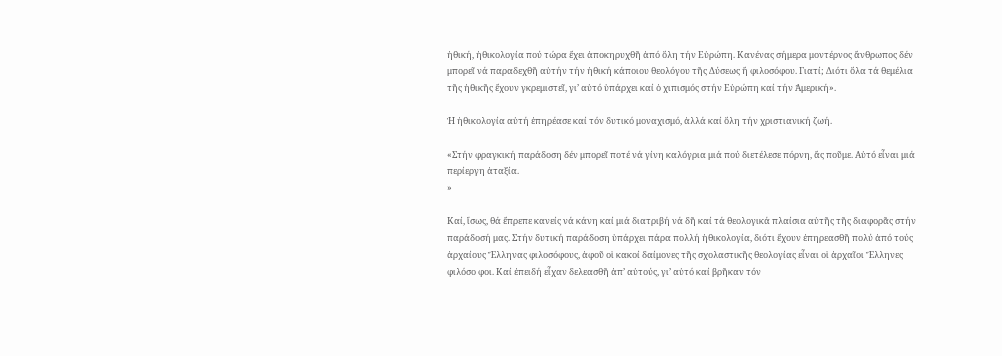ἠθική, ἠθικολογία πού τώρα ἔχει ἀποκηρυχθῆ ἀπό ὅλη τήν Εὐρώπη. Κανένας σήμερα μοντέρνος ἄνθρωπος δέν μπορεῖ νά παραδεχθῆ αὐτήν τήν ἠθική κάποιου θεολόγου τῆς Δύσεως ἤ φιλοσόφου. Γιατί; Διότι ὅλα τά θεμέλια τῆς ἠθικῆς ἔχουν γκρεμιστεῖ, γι’ αὐτό ὑπάρχει καί ὁ χιπισμός στήν Εὐρώπη καί τήν Ἀμερική».

Ἡ ἠθικολογία αὐτή ἐπηρέασε καί τόν δυτικό μοναχισμό, ἀλλά καί ὅλη τήν χριστιανική ζωή.

«Στήν φραγκική παράδοση δέν μπορεῖ ποτέ νά γίνη καλόγρια μιά πού διετέλεσε πόρνη, ἄς ποῦμε. Αὐτό εἶναι μιά περίεργη ἀταξία.
»

Καί, ἴσως, θά ἔπρεπε κανείς νά κάνη καί μιά διατριβή νά δῆ καί τά θεολογικά πλαίσια αὐτῆς τῆς διαφορᾶς στήν παράδοσή μας. Στήν δυτική παράδοση ὑπάρχει πάρα πολλή ἠθικολογία, διότι ἔχουν ἐπηρεασθῆ πολύ ἀπό τούς ἀρχαίους Ἕλληνας φιλοσόφους, ἀφοῦ οἱ κακοί δαίμονες τῆς σχολαστικῆς θεολογίας εἶναι οἱ ἀρχαῖοι Ἕλληνες φιλόσο φοι. Καί ἐπειδή εἶχαν δελεασθῆ ἀπ’ αὐτούς, γι’ αὐτό καί βρῆκαν τόν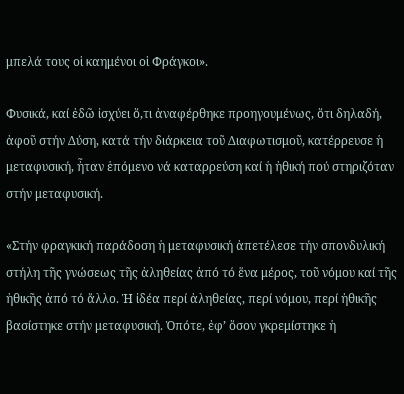μπελά τους οἱ καημένοι οἱ Φράγκοι».

Φυσικά, καί ἐδῶ ἰσχύει ὅ,τι ἀναφέρθηκε προηγουμένως, ὅτι δηλαδή, ἀφοῦ στήν Δύση, κατά τήν διάρκεια τοῦ Διαφωτισμοῦ, κατέρρευσε ἡ μεταφυσική, ἦταν ἑπόμενο νά καταρρεύση καί ἡ ἠθική πού στηριζόταν στήν μεταφυσική.

«Στήν φραγκική παράδοση ἡ μεταφυσική ἀπετέλεσε τήν σπονδυλική στήλη τῆς γνώσεως τῆς ἀληθείας ἀπό τό ἕνα μέρος, τοῦ νόμου καί τῆς ἠθικῆς ἀπό τό ἄλλο. Ἡ ἰδέα περί ἀληθείας, περί νόμου, περί ἠθικῆς βασίστηκε στήν μεταφυσική. Ὁπότε, ἐφ’ ὅσον γκρεμίστηκε ἡ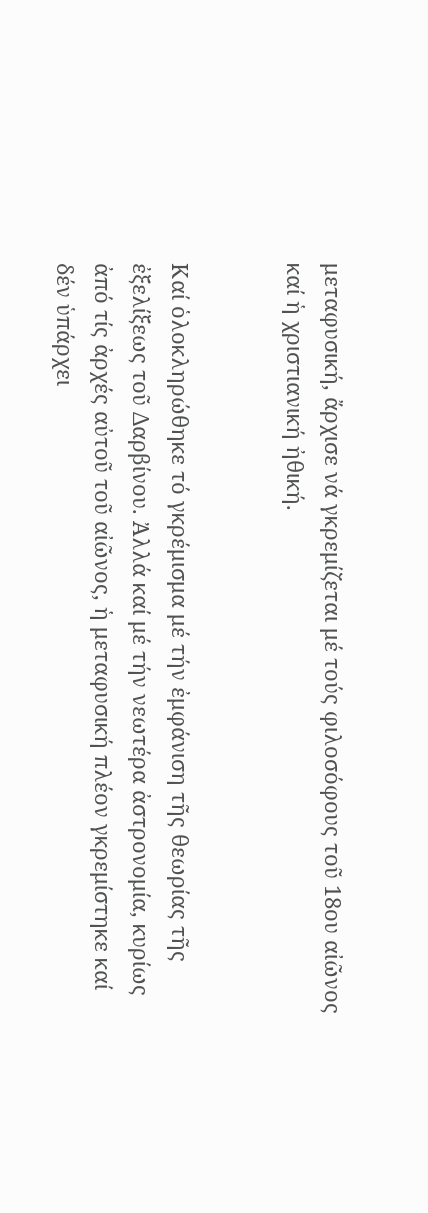μεταφυσική, ἄρχισε νά γκρεμίζεται μέ τούς φιλοσόφους τοῦ 18ου αἰῶνος καί ἡ χριστιανική ἠθική.


Καί ὁλοκληρώθηκε τό γκρέμισμα μέ τήν ἐμφάνιση τῆς θεωρίας τῆς ἐξελίξεως τοῦ Δαρβίνου. Ἀλλά καί μέ τήν νεωτέρα ἀστρονομία, κυρίως ἀπό τίς ἀρχές αὐτοῦ τοῦ αἰῶνος, ἡ μεταφυσική πλέον γκρεμίστηκε καί δέν ὑπάρχει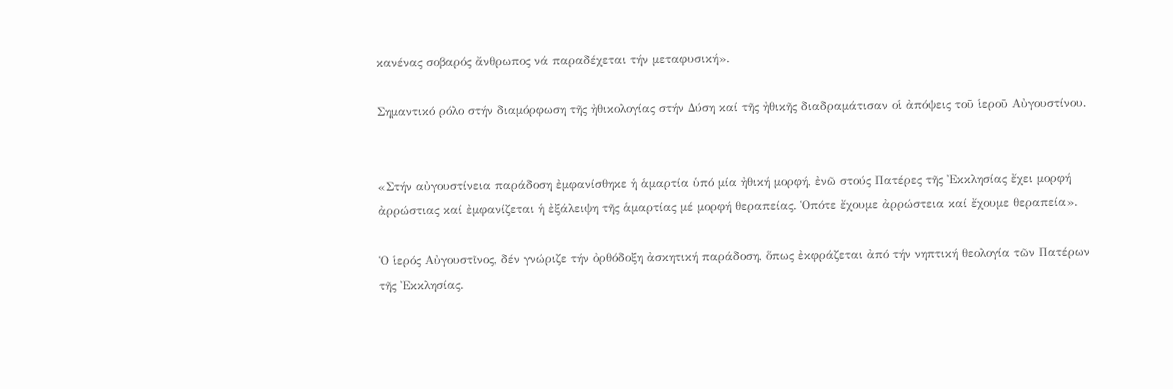κανένας σοβαρός ἄνθρωπος νά παραδέχεται τήν μεταφυσική».

Σημαντικό ρόλο στήν διαμόρφωση τῆς ἠθικολογίας στήν Δύση καί τῆς ἠθικῆς διαδραμάτισαν οἱ ἀπόψεις τοῦ ἱεροῦ Αὐγουστίνου.


«Στήν αὐγουστίνεια παράδοση ἐμφανίσθηκε ἡ ἁμαρτία ὑπό μία ἠθική μορφή, ἐνῶ στούς Πατέρες τῆς Ἐκκλησίας ἔχει μορφή ἀρρώστιας καί ἐμφανίζεται ἡ ἐξάλειψη τῆς ἁμαρτίας μέ μορφή θεραπείας. Ὁπότε ἔχουμε ἀρρώστεια καί ἔχουμε θεραπεία».

Ὁ ἱερός Αὐγουστῖνος, δέν γνώριζε τήν ὀρθόδοξη ἀσκητική παράδοση, ὅπως ἐκφράζεται ἀπό τήν νηπτική θεολογία τῶν Πατέρων τῆς Ἐκκλησίας.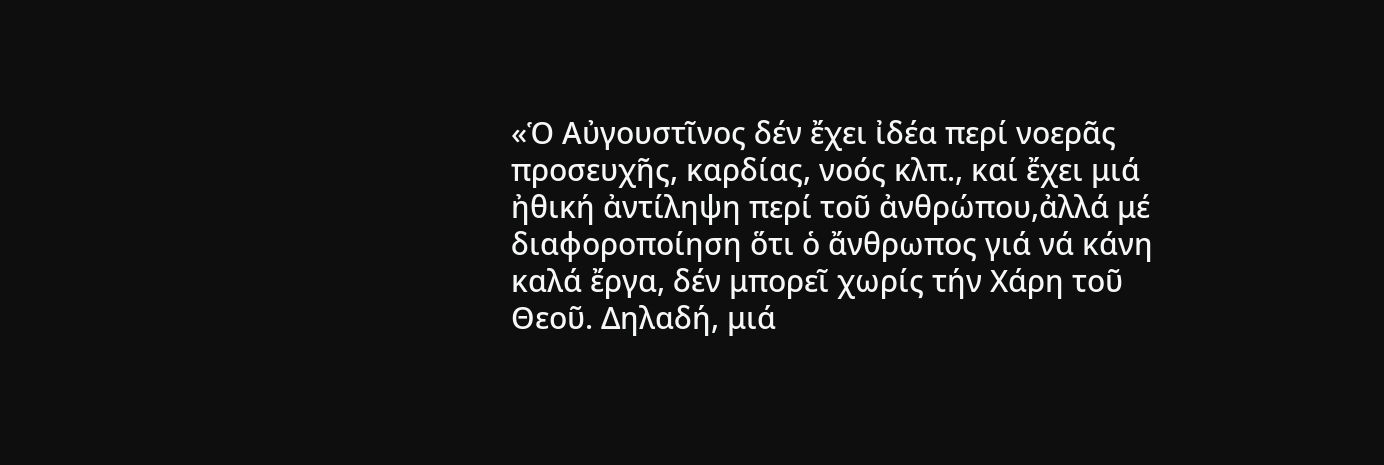«Ὁ Αὐγουστῖνος δέν ἔχει ἰδέα περί νοερᾶς προσευχῆς, καρδίας, νοός κλπ., καί ἔχει μιά ἠθική ἀντίληψη περί τοῦ ἀνθρώπου,ἀλλά μέ διαφοροποίηση ὅτι ὁ ἄνθρωπος γιά νά κάνη καλά ἔργα, δέν μπορεῖ χωρίς τήν Χάρη τοῦ Θεοῦ. Δηλαδή, μιά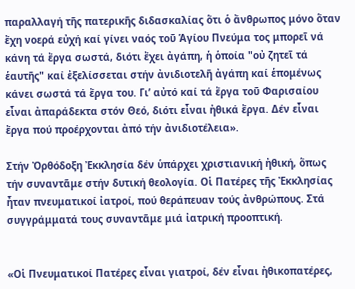παραλλαγή τῆς πατερικῆς διδασκαλίας ὅτι ὁ ἄνθρωπος μόνο ὅταν ἔχη νοερά εὐχή καί γίνει ναός τοῦ Ἁγίου Πνεύμα τος μπορεῖ νά κάνη τά ἔργα σωστά, διότι ἔχει ἀγάπη, ἡ ὁποία "οὐ ζητεῖ τά ἑαυτῆς" καί ἐξελίσσεται στήν ἀνιδιοτελῆ ἀγάπη καί ἑπομένως κάνει σωστά τά ἔργα του. Γι’ αὐτό καί τά ἔργα τοῦ Φαρισαίου εἶναι ἀπαράδεκτα στόν Θεό, διότι εἶναι ἠθικά ἔργα. Δέν εἶναι ἔργα πού προέρχονται ἀπό τήν ἀνιδιοτέλεια».

Στήν Ὀρθόδοξη Ἐκκλησία δέν ὑπάρχει χριστιανική ἠθική, ὅπως τήν συναντᾶμε στήν δυτική θεολογία. Οἱ Πατέρες τῆς Ἐκκλησίας ἦταν πνευματικοί ἰατροί, πού θεράπευαν τούς ἀνθρώπους. Στά συγγράμματά τους συναντᾶμε μιά ἰατρική προοπτική.


«Οἱ Πνευματικοί Πατέρες εἶναι γιατροί, δέν εἶναι ἠθικοπατέρες,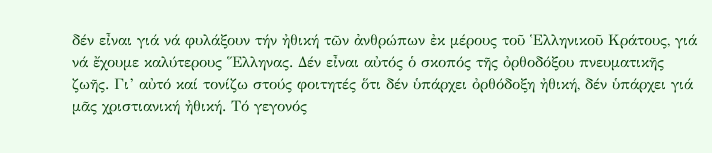δέν εἶναι γιά νά φυλάξουν τήν ἠθική τῶν ἀνθρώπων ἐκ μέρους τοῦ Ἑλληνικοῦ Κράτους, γιά νά ἔχουμε καλύτερους Ἕλληνας. Δέν εἶναι αὐτός ὁ σκοπός τῆς ὀρθοδόξου πνευματικῆς ζωῆς. Γι’ αὐτό καί τονίζω στούς φοιτητές ὅτι δέν ὑπάρχει ὀρθόδοξη ἠθική, δέν ὑπάρχει γιά μᾶς χριστιανική ἠθική. Τό γεγονός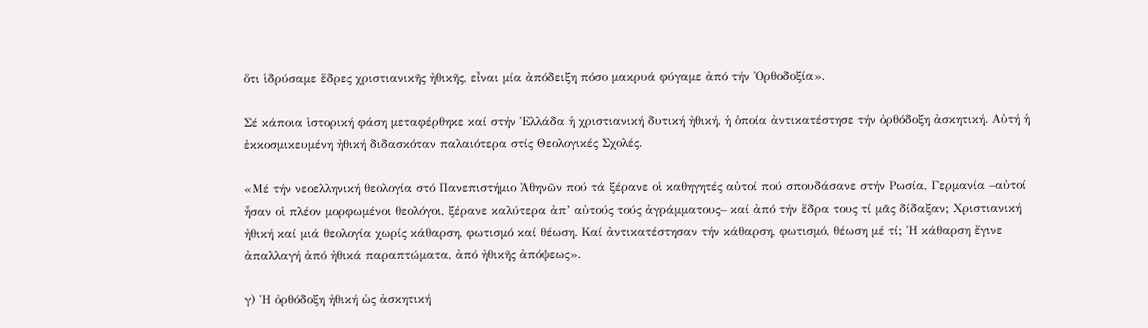ὅτι ἱδρύσαμε ἕδρες χριστιανικῆς ἠθικῆς, εἶναι μία ἀπόδειξη πόσο μακρυά φύγαμε ἀπό τήν Ὀρθοδοξία».

Σέ κάποια ἱστορική φάση μεταφέρθηκε καί στήν Ἑλλάδα ἡ χριστιανική δυτική ἠθική, ἡ ὁποία ἀντικατέστησε τήν ὀρθόδοξη ἀσκητική. Αὐτή ἡ ἐκκοσμικευμένη ἠθική διδασκόταν παλαιότερα στίς Θεολογικές Σχολές.

«Μέ τήν νεοελληνική θεολογία στό Πανεπιστήμιο Ἀθηνῶν πού τά ξέρανε οἱ καθηγητές αὐτοί πού σπουδάσανε στήν Ρωσία, Γερμανία –αὐτοί ἦσαν οἱ πλέον μορφωμένοι θεολόγοι, ξέρανε καλύτερα ἀπ’ αὐτούς τούς ἀγράμματους– καί ἀπό τήν ἕδρα τους τί μᾶς δίδαξαν; Χριστιανική ἠθική καί μιά θεολογία χωρίς κάθαρση, φωτισμό καί θέωση. Καί ἀντικατέστησαν τήν κάθαρση, φωτισμό, θέωση μέ τί; Ἡ κάθαρση ἔγινε ἀπαλλαγή ἀπό ἠθικά παραπτώματα, ἀπό ἠθικῆς ἀπόψεως».

γ) Ἡ ὀρθόδοξη ἠθική ὡς ἀσκητική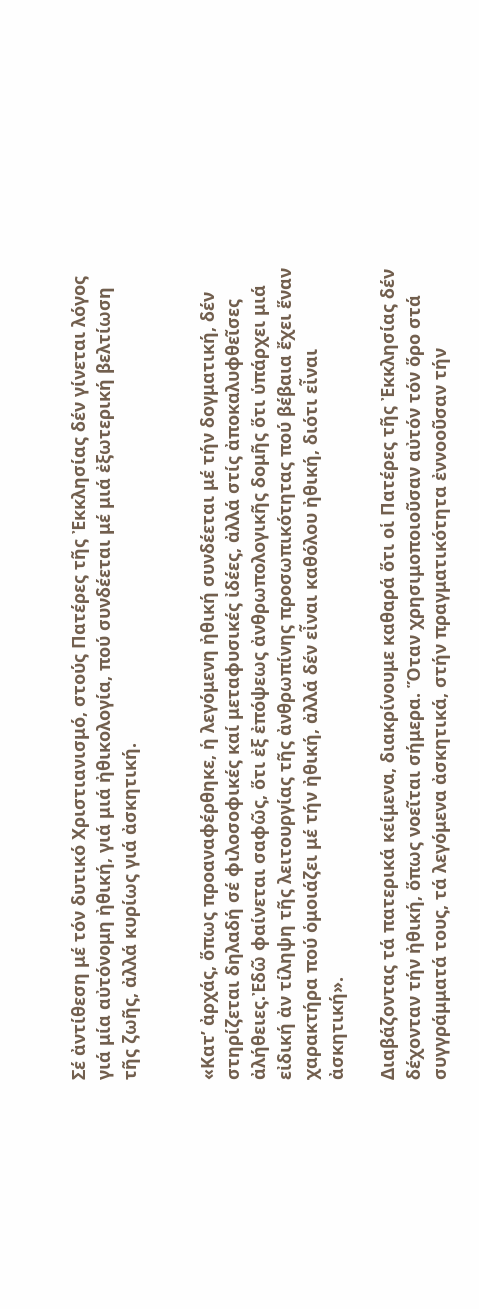Σέ ἀντίθεση μέ τόν δυτικό Χριστιανισμό, στούς Πατέρες τῆς Ἐκκλησίας δέν γίνεται λόγος γιά μία αὐτόνομη ἠθική, γιά μιά ἠθικολογία, πού συνδέεται μέ μιά ἐξωτερική βελτίωση τῆς ζωῆς, ἀλλά κυρίως γιά ἀσκητική.


«Κατ’ ἀρχάς, ὅπως προαναφέρθηκε, ἡ λεγόμενη ἠθική συνδέεται μέ τήν δογματική, δέν στηρίζεται δηλαδή σέ φιλοσοφικές καί μεταφυσικές ἰδέες, ἀλλά στίς ἀποκαλυφθεῖσες ἀλήθειες.Ἐδῶ φαίνεται σαφῶς, ὅτι ἐξ ἐπόψεως ἀνθρωπολογικῆς δομῆς ὅτι ὑπάρχει μιά εἰδική ἀν τίληψη τῆς λειτουργίας τῆς ἀνθρωπίνης προσωπικότητας πού βέβαια ἔχει ἕναν χαρακτήρα πού ὁμοιάζει μέ τήν ἠθική, ἀλλά δέν εἶναι καθόλου ἠθική, διότι εἶναι ἀσκητική».

Διαβάζοντας τά πατερικά κείμενα, διακρίνουμε καθαρά ὅτι οἱ Πατέρες τῆς Ἐκκλησίας δέν δέχονταν τήν ἠθική, ὅπως νοεῖται σήμερα. Ὅταν χρησιμοποιοῦσαν αὐτόν τόν ὅρο στά συγγράμματά τους, τά λεγόμενα ἀσκητικά, στήν πραγματικότητα ἐννοοῦσαν τήν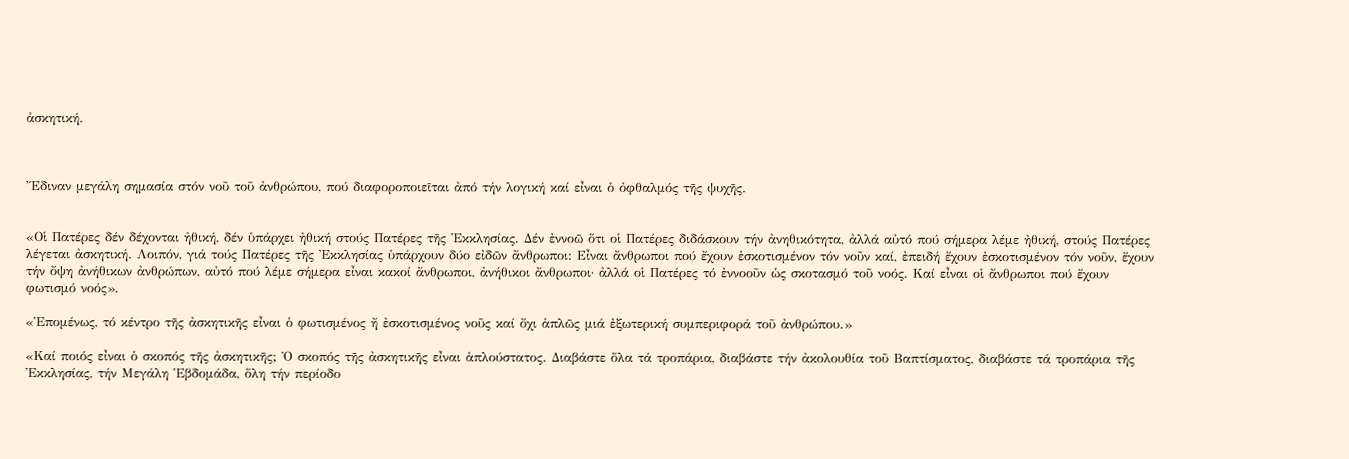ἀσκητική.



Ἔδιναν μεγάλη σημασία στόν νοῦ τοῦ ἀνθρώπου, πού διαφοροποιεῖται ἀπό τήν λογική καί εἶναι ὁ ὀφθαλμός τῆς ψυχῆς.


«Οἱ Πατέρες δέν δέχονται ἠθική, δέν ὑπάρχει ἠθική στούς Πατέρες τῆς Ἐκκλησίας. Δέν ἐννοῶ ὅτι οἱ Πατέρες διδάσκουν τήν ἀνηθικότητα, ἀλλά αὐτό πού σήμερα λέμε ἠθική, στούς Πατέρες λέγεται ἀσκητική. Λοιπόν, γιά τούς Πατέρες τῆς Ἐκκλησίας ὑπάρχουν δύο εἰδῶν ἄνθρωποι: Εἶναι ἄνθρωποι πού ἔχουν ἐσκοτισμένον τόν νοῦν καί, ἐπειδή ἔχουν ἐσκοτισμένον τόν νοῦν, ἔχουν τήν ὄψη ἀνήθικων ἀνθρώπων, αὐτό πού λέμε σήμερα εἶναι κακοί ἄνθρωποι, ἀνήθικοι ἄνθρωποι· ἀλλά οἱ Πατέρες τό ἐννοοῦν ὡς σκοτασμό τοῦ νοός. Καί εἶναι οἱ ἄνθρωποι πού ἔχουν φωτισμό νοός».

«Ἑπομένως, τό κέντρο τῆς ἀσκητικῆς εἶναι ὁ φωτισμένος ἤ ἐσκοτισμένος νοῦς καί ὄχι ἁπλῶς μιά ἐξωτερική συμπεριφορά τοῦ ἀνθρώπου.»

«Καί ποιός εἶναι ὁ σκοπός τῆς ἀσκητικῆς; Ὁ σκοπός τῆς ἀσκητικῆς εἶναι ἁπλούστατος. Διαβάστε ὅλα τά τροπάρια, διαβάστε τήν ἀκολουθία τοῦ Βαπτίσματος, διαβάστε τά τροπάρια τῆς Ἐκκλησίας, τήν Μεγάλη Ἑβδομάδα, ὅλη τήν περίοδο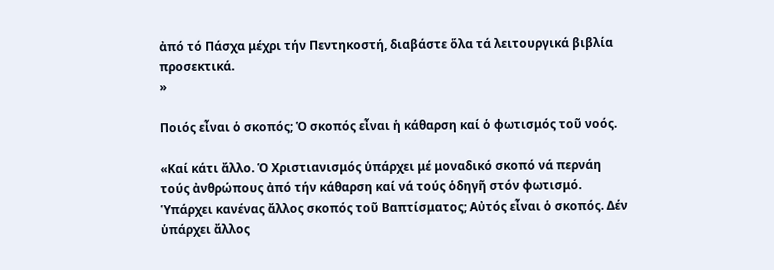ἀπό τό Πάσχα μέχρι τήν Πεντηκοστή, διαβάστε ὅλα τά λειτουργικά βιβλία προσεκτικά.
»

Ποιός εἶναι ὁ σκοπός; Ὁ σκοπός εἶναι ἡ κάθαρση καί ὁ φωτισμός τοῦ νοός.

«Καί κάτι ἄλλο. Ὁ Χριστιανισμός ὑπάρχει μέ μοναδικό σκοπό νά περνάη τούς ἀνθρώπους ἀπό τήν κάθαρση καί νά τούς ὁδηγῆ στόν φωτισμό. Ὑπάρχει κανένας ἄλλος σκοπός τοῦ Βαπτίσματος; Αὐτός εἶναι ὁ σκοπός. Δέν ὑπάρχει ἄλλος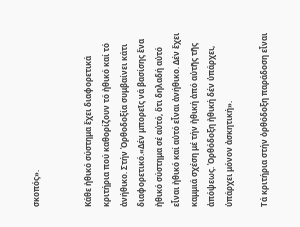σκοπός».


Κάθε ἠθικό σύστημα ἔχει διαφορετικά κριτήρια πού καθορίζουν τό ἠθικό καί τό ἀνήθικο. Στήν Ὀρθοδοξία συμβαίνει κάτι διαφορετικό.«Δέν μπορεῖς νά βασίσης ἕνα ἠθικό σύστημα σέ αὐτό, ὅτι δηλαδή αὐτό εἶναι ἠθικό καί αὐτό εἶναι ἀνήθικο. Δέν ἔχει καμμιά σχέση μέ τήν ἠθική ἀπό αὐτῆς τῆς ἀπόψεως. Ὀρθόδοξη ἠθική δέν ὑπάρχει, ὑπάρχει μόνον ἀσκητική».

Τά κριτήρια στήν ὀρθόδοξη παράδοση εἶναι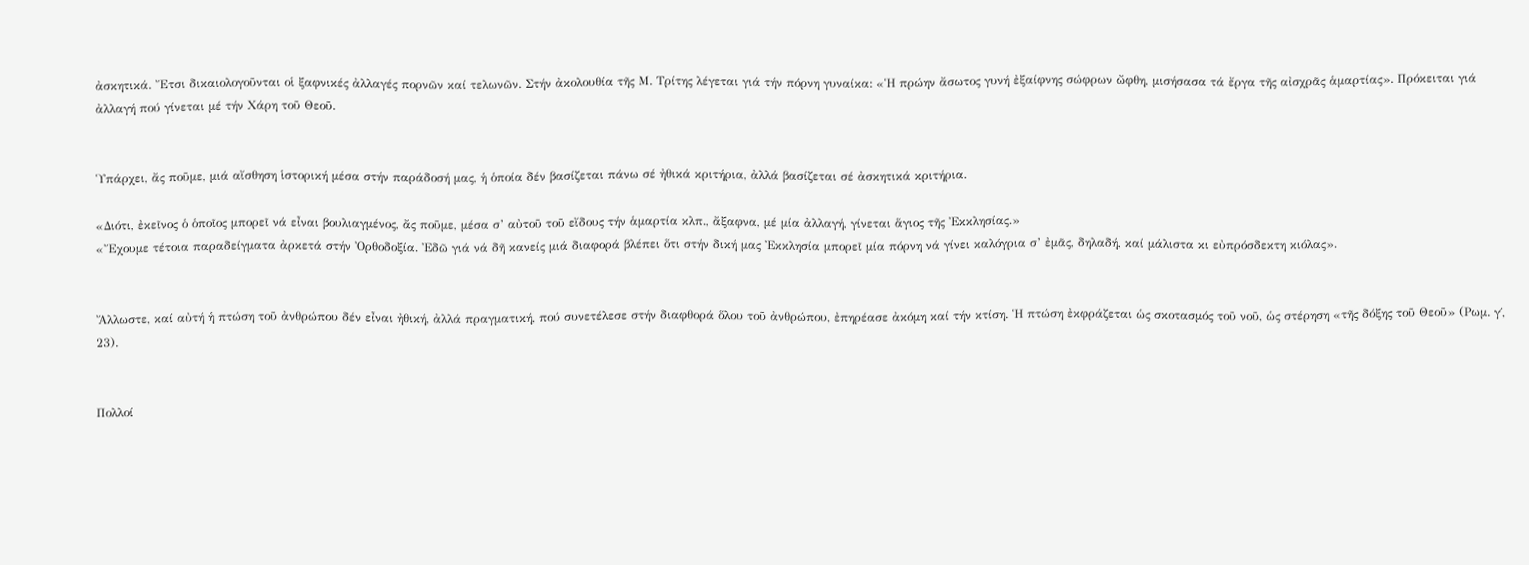ἀσκητικά. Ἔτσι δικαιολογοῦνται οἱ ξαφνικές ἀλλαγές πορνῶν καί τελωνῶν. Στήν ἀκολουθία τῆς Μ. Τρίτης λέγεται γιά τήν πόρνη γυναίκα: «Ἡ πρώην ἄσωτος γυνή ἐξαίφνης σώφρων ὤφθη, μισήσασα τά ἔργα τῆς αἰσχρᾶς ἁμαρτίας». Πρόκειται γιά ἀλλαγή πού γίνεται μέ τήν Χάρη τοῦ Θεοῦ.


Ὑπάρχει, ἄς ποῦμε, μιά αἴσθηση ἱστορική μέσα στήν παράδοσή μας, ἡ ὁποία δέν βασίζεται πάνω σέ ἠθικά κριτήρια, ἀλλά βασίζεται σέ ἀσκητικά κριτήρια.

«Διότι, ἐκεῖνος ὁ ὁποῖος μπορεῖ νά εἶναι βουλιαγμένος, ἄς ποῦμε, μέσα σ’ αὐτοῦ τοῦ εἴδους τήν ἁμαρτία κλπ., ἄξαφνα, μέ μία ἀλλαγή, γίνεται ἅγιος τῆς Ἐκκλησίας.»
«Ἔχουμε τέτοια παραδείγματα ἀρκετά στήν Ὀρθοδοξία. Ἐδῶ γιά νά δῆ κανείς μιά διαφορά βλέπει ὅτι στήν δική μας Ἐκκλησία μπορεῖ μία πόρνη νά γίνει καλόγρια σ’ ἐμᾶς, δηλαδή, καί μάλιστα κι εὐπρόσδεκτη κιόλας».


Ἄλλωστε, καί αὐτή ἡ πτώση τοῦ ἀνθρώπου δέν εἶναι ἠθική, ἀλλά πραγματική, πού συνετέλεσε στήν διαφθορά ὅλου τοῦ ἀνθρώπου, ἐπηρέασε ἀκόμη καί τήν κτίση. Ἡ πτώση ἐκφράζεται ὡς σκοτασμός τοῦ νοῦ, ὡς στέρηση «τῆς δόξης τοῦ Θεοῦ» (Ρωμ. γ΄, 23).


Πολλοί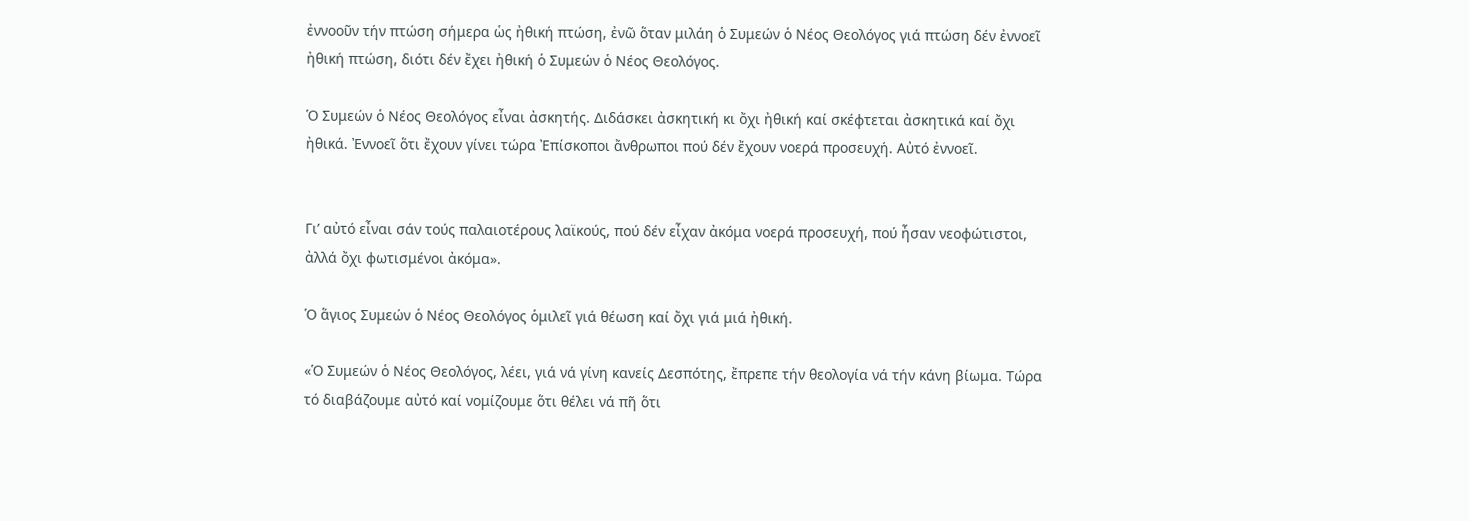ἐννοοῦν τήν πτώση σήμερα ὡς ἠθική πτώση, ἐνῶ ὅταν μιλάη ὁ Συμεών ὁ Νέος Θεολόγος γιά πτώση δέν ἐννοεῖ ἠθική πτώση, διότι δέν ἔχει ἠθική ὁ Συμεών ὁ Νέος Θεολόγος.

Ὁ Συμεών ὁ Νέος Θεολόγος εἶναι ἀσκητής. Διδάσκει ἀσκητική κι ὄχι ἠθική καί σκέφτεται ἀσκητικά καί ὄχι ἠθικά. Ἐννοεῖ ὅτι ἔχουν γίνει τώρα Ἐπίσκοποι ἄνθρωποι πού δέν ἔχουν νοερά προσευχή. Αὐτό ἐννοεῖ.


Γι’ αὐτό εἶναι σάν τούς παλαιοτέρους λαϊκούς, πού δέν εἶχαν ἀκόμα νοερά προσευχή, πού ἦσαν νεοφώτιστοι, ἀλλά ὄχι φωτισμένοι ἀκόμα».

Ὁ ἅγιος Συμεών ὁ Νέος Θεολόγος ὁμιλεῖ γιά θέωση καί ὄχι γιά μιά ἠθική.

«Ὁ Συμεών ὁ Νέος Θεολόγος, λέει, γιά νά γίνη κανείς Δεσπότης, ἔπρεπε τήν θεολογία νά τήν κάνη βίωμα. Τώρα τό διαβάζουμε αὐτό καί νομίζουμε ὅτι θέλει νά πῆ ὅτι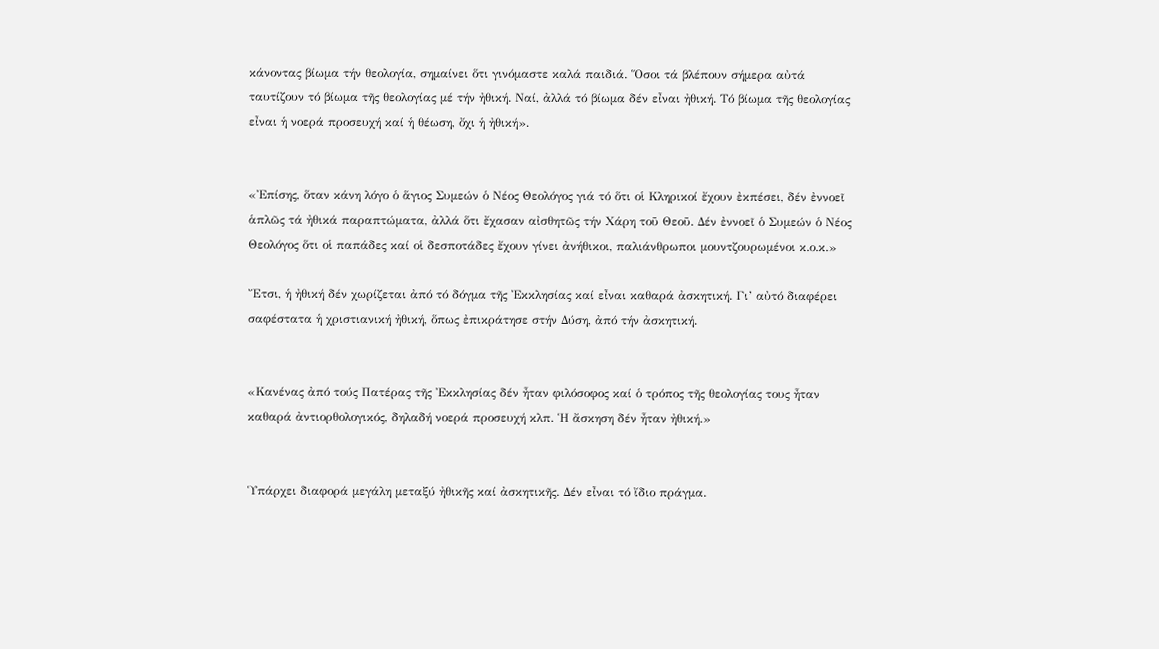κάνοντας βίωμα τήν θεολογία, σημαίνει ὅτι γινόμαστε καλά παιδιά. Ὅσοι τά βλέπουν σήμερα αὐτά ταυτίζουν τό βίωμα τῆς θεολογίας μέ τήν ἠθική. Ναί, ἀλλά τό βίωμα δέν εἶναι ἠθική. Τό βίωμα τῆς θεολογίας εἶναι ἡ νοερά προσευχή καί ἡ θέωση, ὄχι ἡ ἠθική».


«Ἐπίσης, ὅταν κάνη λόγο ὁ ἅγιος Συμεών ὁ Νέος Θεολόγος γιά τό ὅτι οἱ Κληρικοί ἔχουν ἐκπέσει, δέν ἐννοεῖ ἁπλῶς τά ἠθικά παραπτώματα, ἀλλά ὅτι ἔχασαν αἰσθητῶς τήν Χάρη τοῦ Θεοῦ. Δέν ἐννοεῖ ὁ Συμεών ὁ Νέος Θεολόγος ὅτι οἱ παπάδες καί οἱ δεσποτάδες ἔχουν γίνει ἀνήθικοι, παλιάνθρωποι μουντζουρωμένοι κ.ο.κ.»

Ἔτσι, ἡ ἠθική δέν χωρίζεται ἀπό τό δόγμα τῆς Ἐκκλησίας καί εἶναι καθαρά ἀσκητική. Γι’ αὐτό διαφέρει σαφέστατα ἡ χριστιανική ἠθική, ὅπως ἐπικράτησε στήν Δύση, ἀπό τήν ἀσκητική.


«Κανένας ἀπό τούς Πατέρας τῆς Ἐκκλησίας δέν ἦταν φιλόσοφος καί ὁ τρόπος τῆς θεολογίας τους ἦταν καθαρά ἀντιορθολογικός, δηλαδή νοερά προσευχή κλπ. Ἡ ἄσκηση δέν ἦταν ἠθική.»


Ὑπάρχει διαφορά μεγάλη μεταξύ ἠθικῆς καί ἀσκητικῆς. Δέν εἶναι τό ἴδιο πράγμα.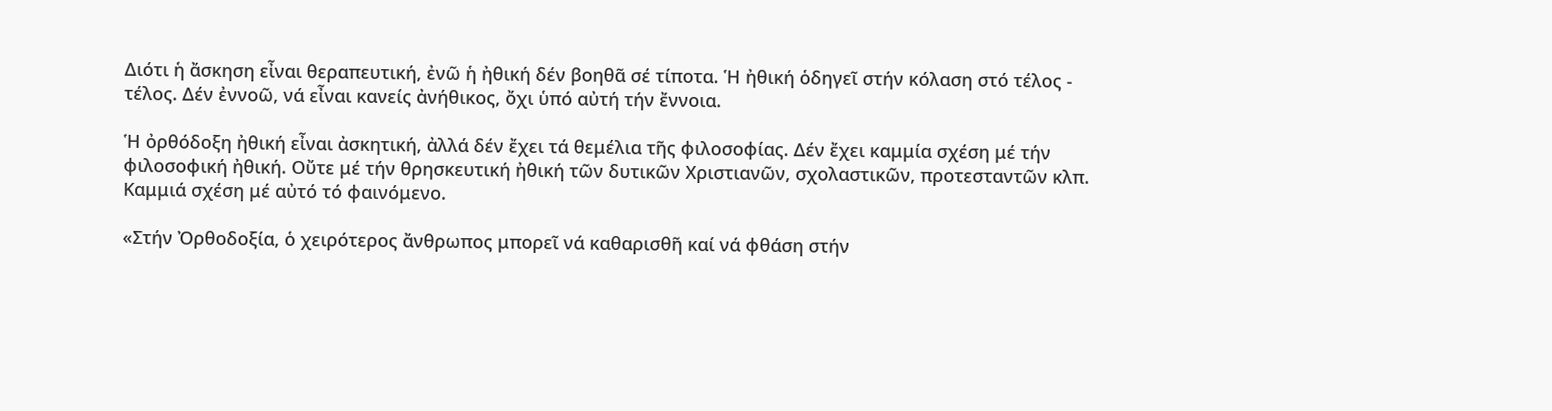Διότι ἡ ἄσκηση εἶναι θεραπευτική, ἐνῶ ἡ ἠθική δέν βοηθᾶ σέ τίποτα. Ἡ ἠθική ὁδηγεῖ στήν κόλαση στό τέλος - τέλος. Δέν ἐννοῶ, νά εἶναι κανείς ἀνήθικος, ὄχι ὑπό αὐτή τήν ἔννοια.

Ἡ ὀρθόδοξη ἠθική εἶναι ἀσκητική, ἀλλά δέν ἔχει τά θεμέλια τῆς φιλοσοφίας. Δέν ἔχει καμμία σχέση μέ τήν φιλοσοφική ἠθική. Οὔτε μέ τήν θρησκευτική ἠθική τῶν δυτικῶν Χριστιανῶν, σχολαστικῶν, προτεσταντῶν κλπ. Καμμιά σχέση μέ αὐτό τό φαινόμενο.

«Στήν Ὀρθοδοξία, ὁ χειρότερος ἄνθρωπος μπορεῖ νά καθαρισθῆ καί νά φθάση στήν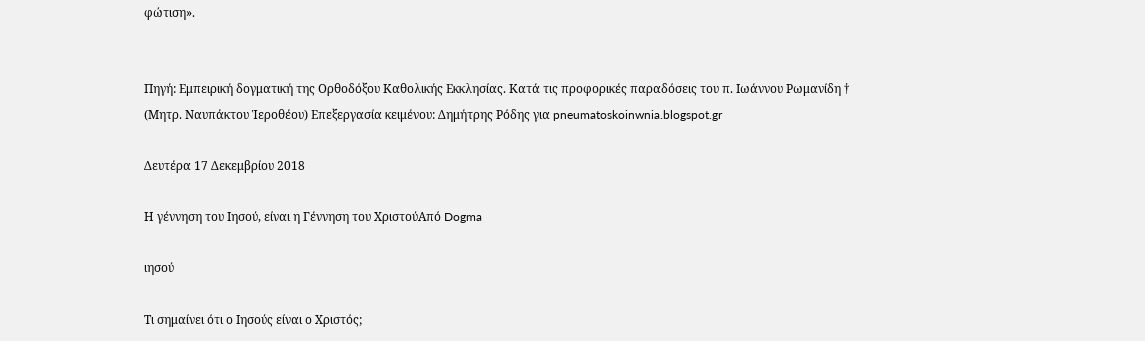φώτιση».


Πηγή: Εμπειρική δογματική της Ορθοδόξου Καθολικής Εκκλησίας. Κατά τις προφορικές παραδόσεις του π. Ιωάννου Ρωμανίδη † (Μητρ. Ναυπάκτου Ἱεροθέου) Επεξεργασία κειμένου: Δημήτρης Ρόδης για pneumatoskoinwnia.blogspot.gr

Δευτέρα 17 Δεκεμβρίου 2018

Η γέννηση του Ιησού, είναι η Γέννηση του ΧριστούΑπό Dogma

ιησού

Τι σημαίνει ότι ο Ιησούς είναι ο Χριστός;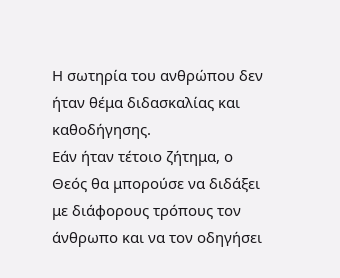Η σωτηρία του ανθρώπου δεν ήταν θέμα διδασκαλίας και καθοδήγησης.
Εάν ήταν τέτοιο ζήτημα, ο Θεός θα μπορούσε να διδάξει με διάφορους τρόπους τον άνθρωπο και να τον οδηγήσει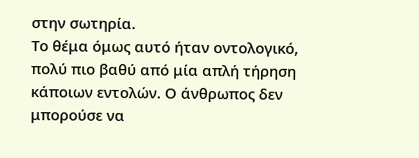στην σωτηρία.
Το θέμα όμως αυτό ήταν οντολογικό, πολύ πιο βαθύ από μία απλή τήρηση κάποιων εντολών. Ο άνθρωπος δεν μπορούσε να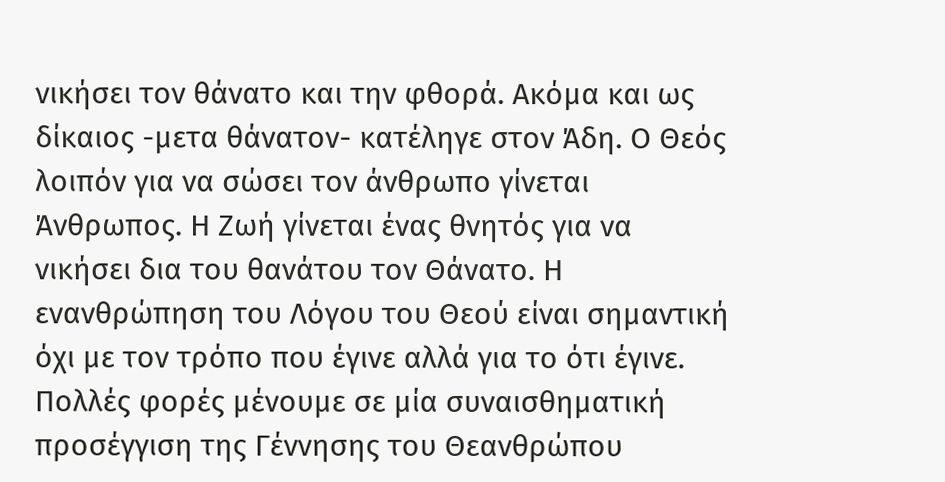νικήσει τον θάνατο και την φθορά. Ακόμα και ως δίκαιος -μετα θάνατον- κατέληγε στον Άδη. Ο Θεός λοιπόν για να σώσει τον άνθρωπο γίνεται Άνθρωπος. Η Ζωή γίνεται ένας θνητός για να νικήσει δια του θανάτου τον Θάνατο. Η ενανθρώπηση του Λόγου του Θεού είναι σημαντική όχι με τον τρόπο που έγινε αλλά για το ότι έγινε. Πολλές φορές μένουμε σε μία συναισθηματική προσέγγιση της Γέννησης του Θεανθρώπου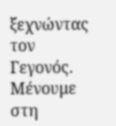ξεχνώντας τον Γεγονός. Μένουμε στη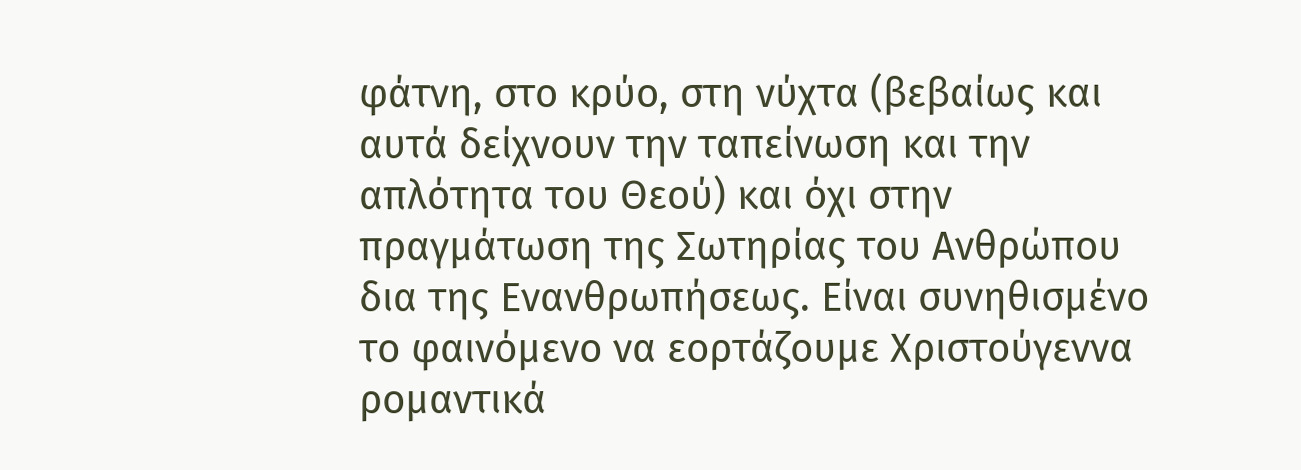φάτνη, στο κρύο, στη νύχτα (βεβαίως και αυτά δείχνουν την ταπείνωση και την απλότητα του Θεού) και όχι στην πραγμάτωση της Σωτηρίας του Ανθρώπου δια της Ενανθρωπήσεως. Είναι συνηθισμένο το φαινόμενο να εορτάζουμε Χριστούγεννα ρομαντικά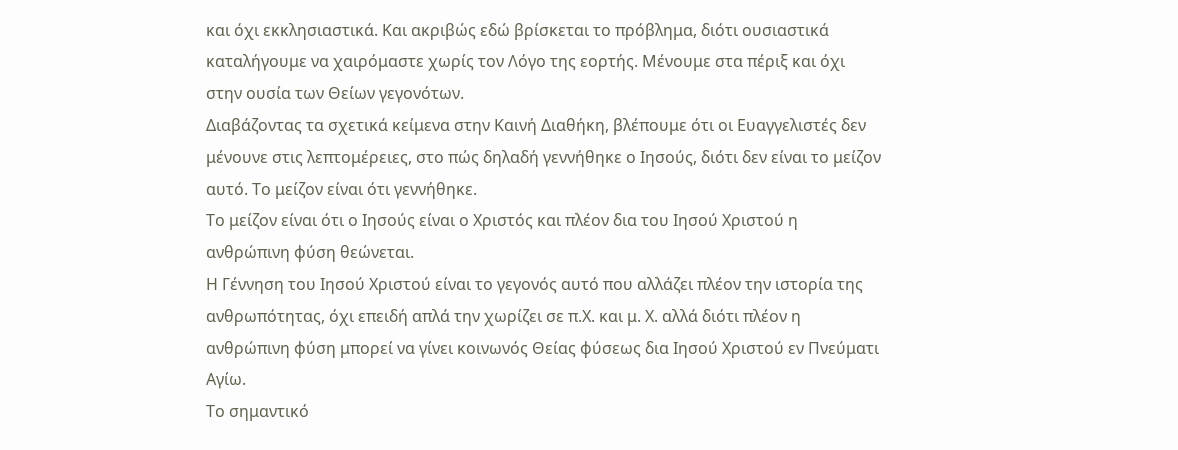και όχι εκκλησιαστικά. Και ακριβώς εδώ βρίσκεται το πρόβλημα, διότι ουσιαστικά καταλήγουμε να χαιρόμαστε χωρίς τον Λόγο της εορτής. Μένουμε στα πέριξ και όχι στην ουσία των Θείων γεγονότων.
Διαβάζοντας τα σχετικά κείμενα στην Καινή Διαθήκη, βλέπουμε ότι οι Ευαγγελιστές δεν μένουνε στις λεπτομέρειες, στο πώς δηλαδή γεννήθηκε ο Ιησούς, διότι δεν είναι το μείζον αυτό. Το μείζον είναι ότι γεννήθηκε.
Το μείζον είναι ότι ο Ιησούς είναι ο Χριστός και πλέον δια του Ιησού Χριστού η ανθρώπινη φύση θεώνεται.
Η Γέννηση του Ιησού Χριστού είναι το γεγονός αυτό που αλλάζει πλέον την ιστορία της ανθρωπότητας, όχι επειδή απλά την χωρίζει σε π.Χ. και μ. Χ. αλλά διότι πλέον η ανθρώπινη φύση μπορεί να γίνει κοινωνός Θείας φύσεως δια Ιησού Χριστού εν Πνεύματι Αγίω.
Το σημαντικό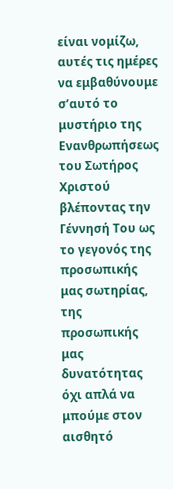είναι νομίζω, αυτές τις ημέρες να εμβαθύνουμε σ’αυτό το μυστήριο της Ενανθρωπήσεως του Σωτήρος Χριστού βλέποντας την Γέννησή Του ως το γεγονός της προσωπικής μας σωτηρίας, της προσωπικής μας δυνατότητας όχι απλά να μπούμε στον αισθητό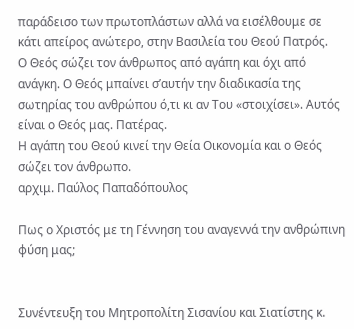παράδεισο των πρωτοπλάστων αλλά να εισέλθουμε σε κάτι απείρος ανώτερο, στην Βασιλεία του Θεού Πατρός.
Ο Θεός σώζει τον άνθρωπος από αγάπη και όχι από ανάγκη. Ο Θεός μπαίνει σ’αυτήν την διαδικασία της σωτηρίας του ανθρώπου ό,τι κι αν Του «στοιχίσει». Αυτός είναι ο Θεός μας. Πατέρας.
Η αγάπη του Θεού κινεί την Θεία Οικονομία και ο Θεός σώζει τον άνθρωπο.
αρχιμ. Παύλος Παπαδόπουλος

Πως ο Χριστός με τη Γέννηση του αναγεννά την ανθρώπινη φύση μας;


Συνέντευξη του Μητροπολίτη Σισανίου και Σιατίστης κ.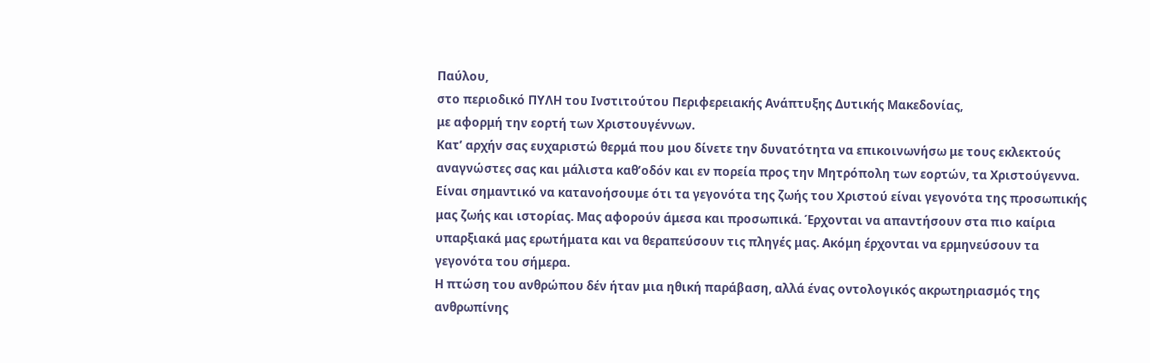Παύλου,
στο περιοδικό ΠΥΛΗ του Ινστιτούτου Περιφερειακής Ανάπτυξης Δυτικής Μακεδονίας,
με αφορμή την εορτή των Χριστουγέννων.
Κατ’ αρχήν σας ευχαριστώ θερμά που μου δίνετε την δυνατότητα να επικοινωνήσω με τους εκλεκτούς αναγνώστες σας και μάλιστα καθ’οδόν και εν πορεία προς την Μητρόπολη των εορτών, τα Χριστούγεννα.
Είναι σημαντικό να κατανοήσουμε ότι τα γεγονότα της ζωής του Χριστού είναι γεγονότα της προσωπικής μας ζωής και ιστορίας. Μας αφορούν άμεσα και προσωπικά. Έρχονται να απαντήσουν στα πιο καίρια υπαρξιακά μας ερωτήματα και να θεραπεύσουν τις πληγές μας. Ακόμη έρχονται να ερμηνεύσουν τα γεγονότα του σήμερα.
Η πτώση του ανθρώπου δέν ήταν μια ηθική παράβαση, αλλά ένας οντολογικός ακρωτηριασμός της ανθρωπίνης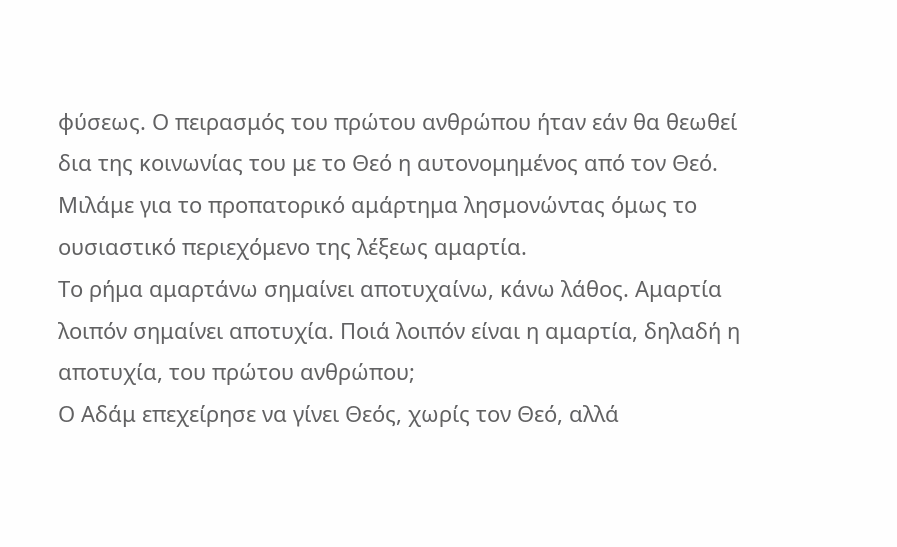φύσεως. Ο πειρασμός του πρώτου ανθρώπου ήταν εάν θα θεωθεί δια της κοινωνίας του με το Θεό η αυτονομημένος από τον Θεό. Μιλάμε για το προπατορικό αμάρτημα λησμονώντας όμως το ουσιαστικό περιεχόμενο της λέξεως αμαρτία.
Το ρήμα αμαρτάνω σημαίνει αποτυχαίνω, κάνω λάθος. Αμαρτία λοιπόν σημαίνει αποτυχία. Ποιά λοιπόν είναι η αμαρτία, δηλαδή η αποτυχία, του πρώτου ανθρώπου;
Ο Αδάμ επεχείρησε να γίνει Θεός, χωρίς τον Θεό, αλλά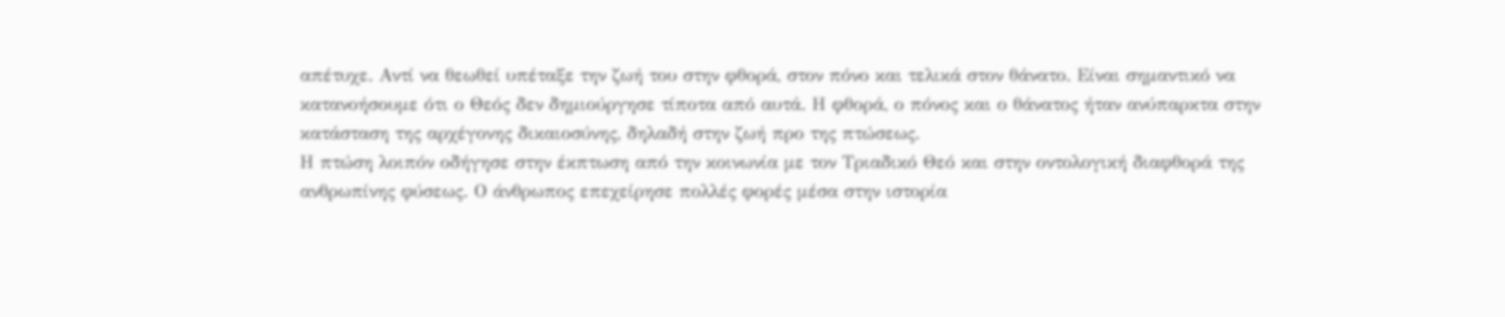απέτυχε. Αντί να θεωθεί υπέταξε την ζωή του στην φθορά, στον πόνο και τελικά στον θάνατο. Είναι σημαντικό να κατανοήσουμε ότι ο Θεός δεν δημιούργησε τίποτα από αυτά. Η φθορά, ο πόνος και ο θάνατος ήταν ανύπαρκτα στην κατάσταση της αρχέγονης δικαιοσύνης, δηλαδή στην ζωή προ της πτώσεως.
Η πτώση λοιπόν οδήγησε στην έκπτωση από την κοινωνία με τον Τριαδικό Θεό και στην οντολογική διαφθορά της ανθρωπίνης φύσεως. Ο άνθρωπος επεχείρησε πολλές φορές μέσα στην ιστορία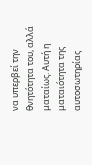να υπερβεί την θνητότητα του, αλλά ματαίως. Αυτή η ματαιότητα της αυτοσωτηρίας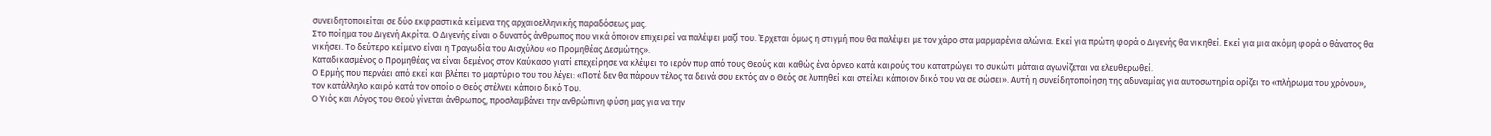συνειδητοποιείται σε δύο εκφραστικά κείμενα της αρχαιοελληνικής παραδόσεως μας.
Στο ποίημα του Διγενή Ακρίτα. Ο Διγενής είναι ο δυνατός άνθρωπος που νικά όποιον επιχειρεί να παλέψει μαζί του. Έρχεται όμως η στιγμή που θα παλέψει με τον χάρο στα μαρμαρένια αλώνια. Εκεί για πρώτη φορά ο Διγενής θα νικηθεί. Εκεί για μια ακόμη φορά ο θάνατος θα νικήσει. Το δεύτερο κείμενο είναι η Τραγωδία του Αισχύλου «ο Προμηθέας Δεσμώτης».
Καταδικασμένος ο Προμηθέας να είναι δεμένος στον Καύκασο γιατί επεχείρησε να κλέψει το ιερόν πυρ από τους Θεούς και καθώς ένα όρνεο κατά καιρούς του κατατρώγει το συκώτι μάταια αγωνίζεται να ελευθερωθεί.
Ο Ερμής που περνάει από εκεί και βλέπει το μαρτύριο του του λέγει: «Ποτέ δεν θα πάρουν τέλος τα δεινά σου εκτός αν ο Θεός σε λυπηθεί και στείλει κάποιον δικό του να σε σώσει». Αυτή η συνείδητοποίηση της αδυναμίας για αυτοσωτηρία ορίζει το «πλήρωμα του χρόνου», τον κατάλληλο καιρό κατά τον οποίο ο Θεός στέλνει κάποιο δικό Του.
Ο Υιός και Λόγος του Θεού γίνεται άνθρωπος, προσλαμβάνει την ανθρώπινη φύση μας για να την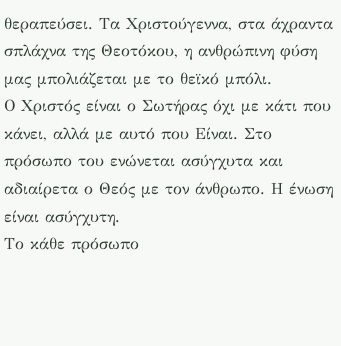θεραπεύσει. Τα Χριστούγεννα, στα άχραντα σπλάχνα της Θεοτόκου, η ανθρώπινη φύση μας μπολιάζεται με το θεϊκό μπόλι.
Ο Χριστός είναι ο Σωτήρας όχι με κάτι που κάνει, αλλά με αυτό που Είναι. Στο πρόσωπο του ενώνεται ασύγχυτα και αδιαίρετα ο Θεός με τον άνθρωπο. Η ένωση είναι ασύγχυτη.
Το κάθε πρόσωπο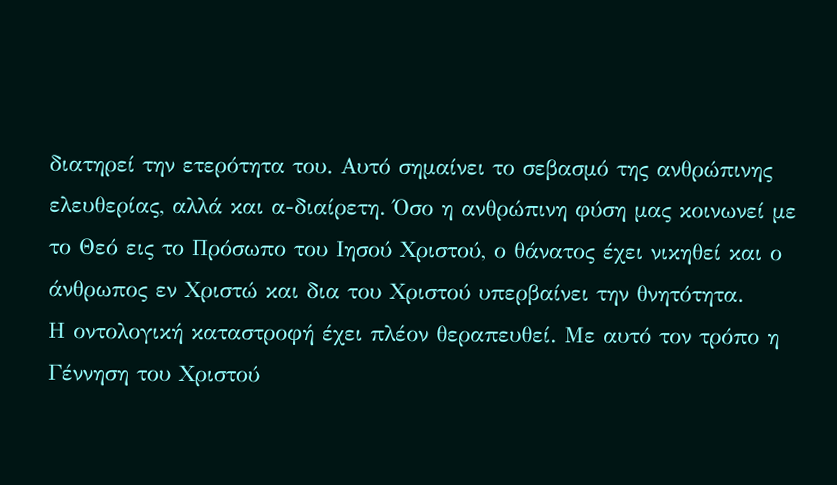διατηρεί την ετερότητα του. Αυτό σημαίνει το σεβασμό της ανθρώπινης ελευθερίας, αλλά και α-διαίρετη. Όσο η ανθρώπινη φύση μας κοινωνεί με το Θεό εις το Πρόσωπο του Ιησού Χριστού, ο θάνατος έχει νικηθεί και ο άνθρωπος εν Χριστώ και δια του Χριστού υπερβαίνει την θνητότητα.
Η οντολογική καταστροφή έχει πλέον θεραπευθεί. Με αυτό τον τρόπο η Γέννηση του Χριστού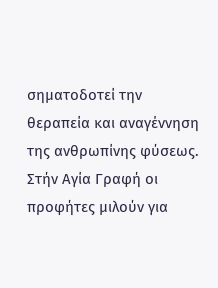σηματοδοτεί την θεραπεία και αναγέννηση της ανθρωπίνης φύσεως.
Στήν Αγία Γραφή οι προφήτες μιλούν για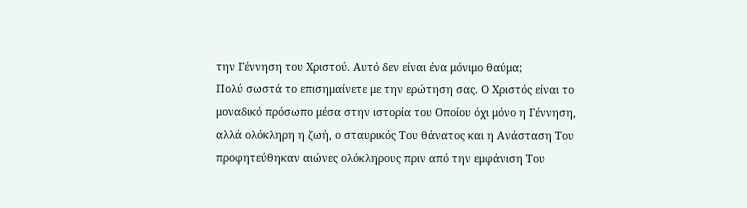την Γέννηση του Χριστού. Αυτό δεν είναι ένα μόνιμο θαύμα;
Πολύ σωστά το επισημαίνετε με την ερώτηση σας. Ο Χριστός είναι το μοναδικό πρόσωπο μέσα στην ιστορία του Οποίου όχι μόνο η Γέννηση, αλλά ολόκληρη η ζωή, ο σταυρικός Του θάνατος και η Ανάσταση Του προφητεύθηκαν αιώνες ολόκληρους πριν από την εμφάνιση Του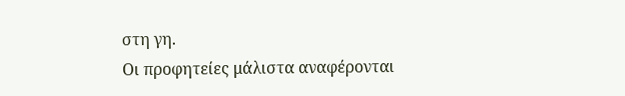στη γη.
Οι προφητείες μάλιστα αναφέρονται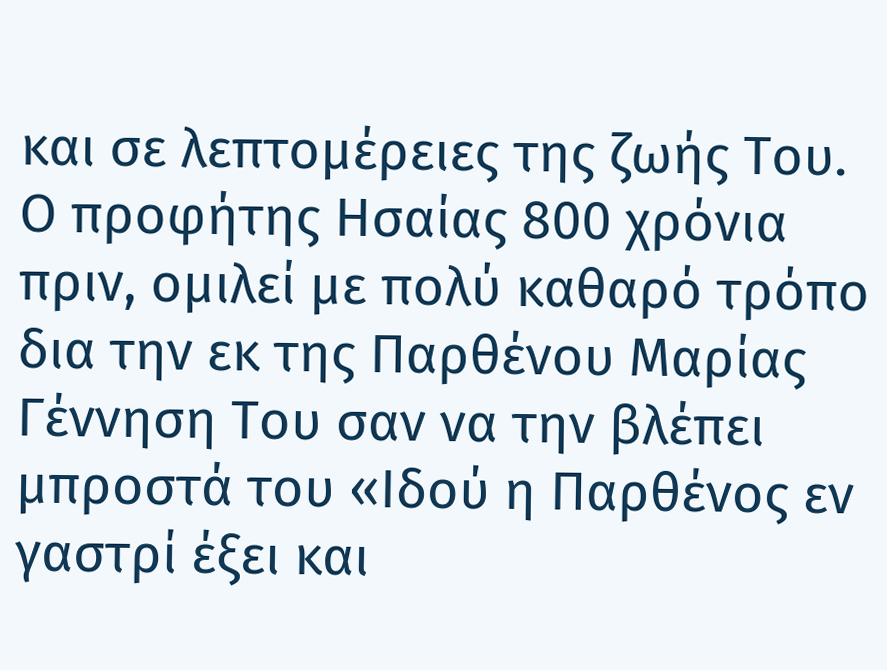και σε λεπτομέρειες της ζωής Του. Ο προφήτης Ησαίας 800 χρόνια πριν, ομιλεί με πολύ καθαρό τρόπο δια την εκ της Παρθένου Μαρίας Γέννηση Του σαν να την βλέπει μπροστά του «Ιδού η Παρθένος εν γαστρί έξει και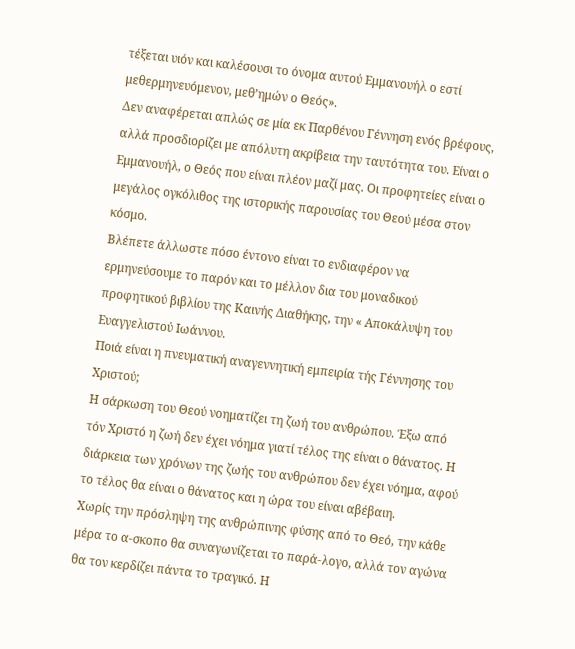τέξεται υιόν και καλέσουσι το όνομα αυτού Εμμανουήλ ο εστί μεθερμηνευόμενον, μεθ’ημών ο Θεός».
Δεν αναφέρεται απλώς σε μία εκ Παρθένου Γέννηση ενός βρέφους, αλλά προσδιορίζει με απόλυτη ακρίβεια την ταυτότητα του. Είναι ο Εμμανουήλ, ο Θεός που είναι πλέον μαζί μας. Οι προφητείες είναι ο μεγάλος ογκόλιθος της ιστορικής παρουσίας του Θεού μέσα στον κόσμο.
Βλέπετε άλλωστε πόσο έντονο είναι το ενδιαφέρον να ερμηνεύσουμε το παρόν και το μέλλον δια του μοναδικού προφητικού βιβλίου της Καινής Διαθήκης, την « Αποκάλυψη του Ευαγγελιστού Ιωάννου.
Ποιά είναι η πνευματική αναγεννητική εμπειρία τής Γέννησης του Χριστού;
Η σάρκωση του Θεού νοηματίζει τη ζωή του ανθρώπου. Έξω από τόν Χριστό η ζωή δεν έχει νόημα γιατί τέλος της είναι ο θάνατος. Η διάρκεια των χρόνων της ζωής του ανθρώπου δεν έχει νόημα, αφού το τέλος θα είναι ο θάνατος και η ώρα του είναι αβέβαιη.
Χωρίς την πρόσληψη της ανθρώπινης φύσης από το Θεό, την κάθε μέρα το α-σκοπο θα συναγωνίζεται το παρά-λογο, αλλά τον αγώνα θα τον κερδίζει πάντα το τραγικό. Η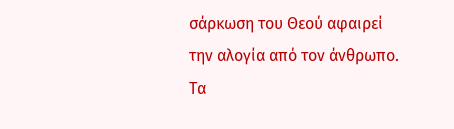σάρκωση του Θεού αφαιρεί την αλογία από τον άνθρωπο. Τα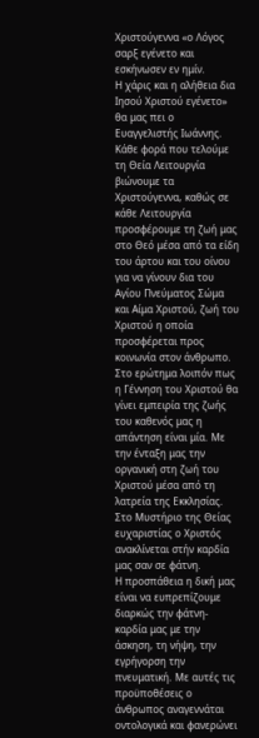Χριστούγεννα «ο Λόγος σαρξ εγένετο και εσκήνωσεν εν ημίν.
Η χάρις και η αλήθεια δια Ιησού Χριστού εγένετο» θα μας πει ο Ευαγγελιστής Ιωάννης. Κάθε φορά που τελούμε τη Θεία Λειτουργία βιώνουμε τα Χριστούγεννα, καθώς σε κάθε Λειτουργία προσφέρουμε τη ζωή μας στο Θεό μέσα από τα είδη του άρτου και του οίνου για να γίνουν δια του Αγίου Πνεύματος Σώμα και Αίμα Χριστού, ζωή του Χριστού η οποία προσφέρεται προς κοινωνία στον άνθρωπο.
Στο ερώτημα λοιπόν πως η Γέννηση του Χριστού θα γίνει εμπειρία της ζωής του καθενός μας η απάντηση είναι μία. Με την ένταξη μας την οργανική στη ζωή του Χριστού μέσα από τη λατρεία της Εκκλησίας. Στο Μυστήριο της Θείας ευχαριστίας ο Χριστός ανακλίνεται στήν καρδία μας σαν σε φάτνη.
Η προσπάθεια η δική μας είναι να ευπρεπίζουμε διαρκώς την φάτνη-καρδία μας με την άσκηση, τη νήψη, την εγρήγορση την πνευματική. Με αυτές τις προϋποθέσεις ο άνθρωπος αναγεννάται οντολογικά και φανερώνει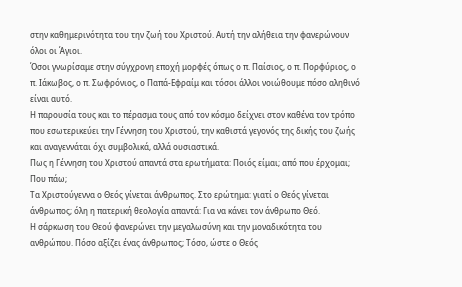στην καθημερινότητα του την ζωή του Χριστού. Αυτή την αλήθεια την φανερώνουν όλοι οι Άγιοι.
Όσοι γνωρίσαμε στην σύγχρονη εποχή μορφές όπως ο π. Παίσιος, ο π. Πορφύριος, ο π. Ιάκωβος, ο π. Σωφρόνιος, ο Παπά-Εφραίμ και τόσοι άλλοι νοιώθουμε πόσο αληθινό είναι αυτό.
Η παρουσία τους και το πέρασμα τους από τον κόσμο δείχνει στον καθένα τον τρόπο που εσωτερικεύει την Γέννηση του Χριστού, την καθιστά γεγονός της δικής του ζωής και αναγεννάται όχι συμβολικά, αλλά ουσιαστικά.
Πως η Γέννηση του Χριστού απαντά στα ερωτήματα: Ποιός είμαι; από που έρχομαι; Που πάω;
Τα Χριστούγεννα ο Θεός γίνεται άνθρωπος. Στο ερώτημα: γιατί ο Θεός γίνεται άνθρωπος; όλη η πατερική θεολογία απαντά: Για να κάνει τον άνθρωπο Θεό.
Η σάρκωση του Θεού φανερώνει την μεγαλωσύνη και την μοναδικότητα του ανθρώπου. Πόσο αξίζει ένας άνθρωπος; Τόσο, ώστε ο Θεός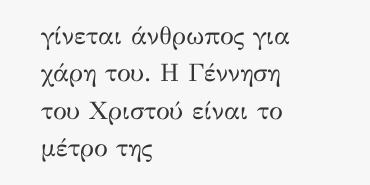γίνεται άνθρωπος για χάρη του. Η Γέννηση του Χριστού είναι το μέτρο της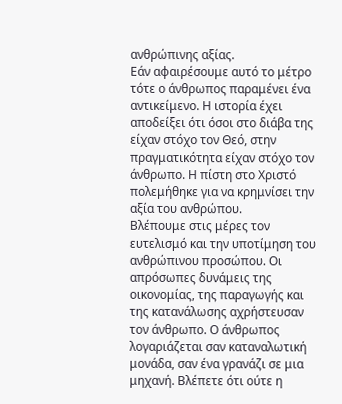ανθρώπινης αξίας.
Εάν αφαιρέσουμε αυτό το μέτρο τότε ο άνθρωπος παραμένει ένα αντικείμενο. Η ιστορία έχει αποδείξει ότι όσοι στο διάβα της είχαν στόχο τον Θεό, στην πραγματικότητα είχαν στόχο τον άνθρωπο. Η πίστη στο Χριστό πολεμήθηκε για να κρημνίσει την αξία του ανθρώπου.
Βλέπουμε στις μέρες τον ευτελισμό και την υποτίμηση του ανθρώπινου προσώπου. Οι απρόσωπες δυνάμεις της οικονομίας, της παραγωγής και της κατανάλωσης αχρήστευσαν τον άνθρωπο. Ο άνθρωπος λογαριάζεται σαν καταναλωτική μονάδα, σαν ένα γρανάζι σε μια μηχανή. Βλέπετε ότι ούτε η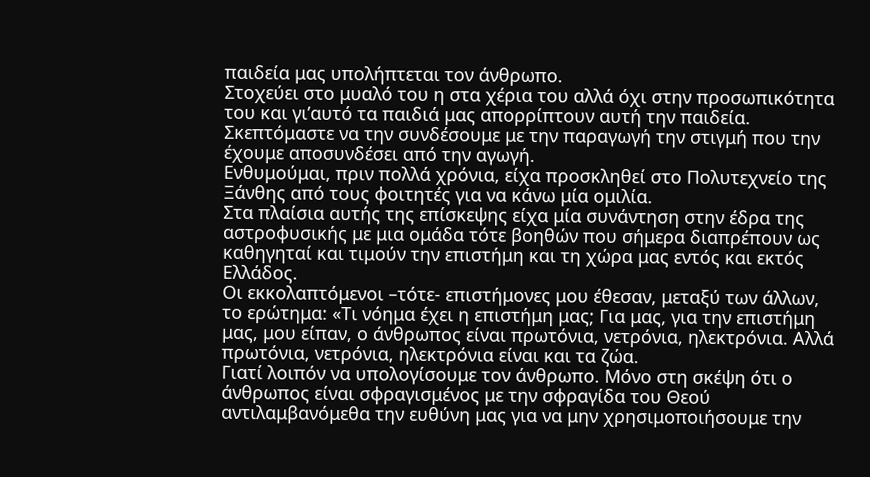παιδεία μας υπολήπτεται τον άνθρωπο.
Στοχεύει στο μυαλό του η στα χέρια του αλλά όχι στην προσωπικότητα του και γι’αυτό τα παιδιά μας απορρίπτουν αυτή την παιδεία. Σκεπτόμαστε να την συνδέσουμε με την παραγωγή την στιγμή που την έχουμε αποσυνδέσει από την αγωγή.
Ενθυμούμαι, πριν πολλά χρόνια, είχα προσκληθεί στο Πολυτεχνείο της Ξάνθης από τους φοιτητές για να κάνω μία ομιλία.
Στα πλαίσια αυτής της επίσκεψης είχα μία συνάντηση στην έδρα της αστροφυσικής με μια ομάδα τότε βοηθών που σήμερα διαπρέπουν ως καθηγηταί και τιμούν την επιστήμη και τη χώρα μας εντός και εκτός Ελλάδος.
Οι εκκολαπτόμενοι –τότε- επιστήμονες μου έθεσαν, μεταξύ των άλλων, το ερώτημα: «Τι νόημα έχει η επιστήμη μας; Για μας, για την επιστήμη μας, μου είπαν, ο άνθρωπος είναι πρωτόνια, νετρόνια, ηλεκτρόνια. Αλλά πρωτόνια, νετρόνια, ηλεκτρόνια είναι και τα ζώα.
Γιατί λοιπόν να υπολογίσουμε τον άνθρωπο. Μόνο στη σκέψη ότι ο άνθρωπος είναι σφραγισμένος με την σφραγίδα του Θεού αντιλαμβανόμεθα την ευθύνη μας για να μην χρησιμοποιήσουμε την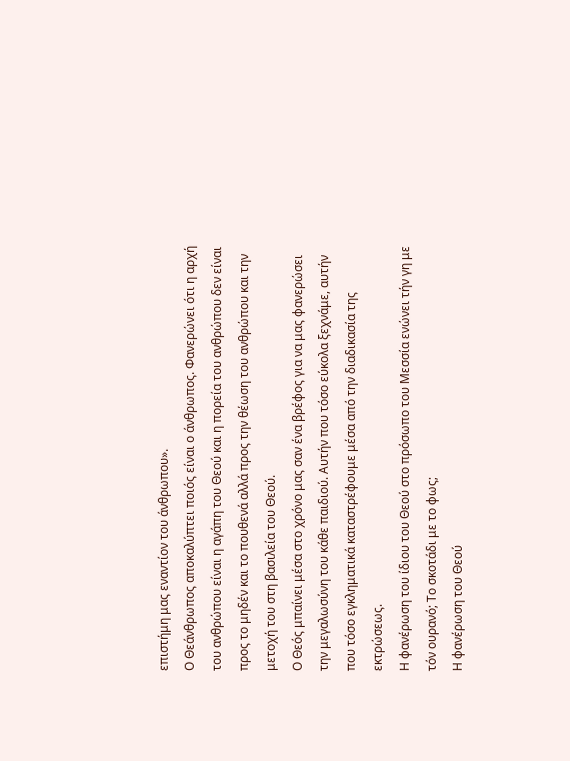επιστήμη μας εναντίον του άνθρωπου».
Ο Θεάνθρωπος αποκαλύπτει ποιός είναι ο άνθρωπος. Φανερώνει ότι η αρχή του ανθρώπου είναι η αγάπη του Θεού και η πορεία του ανθρώπου δεν είναι προς το μηδέν και το πουθενά αλλά προς την θέωση του ανθρώπου και την μετοχή του στη βασιλεία του Θεού.
Ο Θεός μπαίνει μέσα στο χρόνο μας σαν ένα βρέφος για να μας φανερώσει την μεγαλωσύνη του κάθε παιδιού. Αυτήν που τόσο εύκολα ξεχνάμε, αυτήν που τόσο εγκληματικά καταστρέφουμε μέσα από την διαδικασία της εκτρώσεως.
Η φανέρωση του ίδιου του Θεού στο πρόσωπο του Μεσσία ενώνει τήν γη με τόν ουρανό; Το σκοτάδι με το φως;
Η φανέρωση του Θεού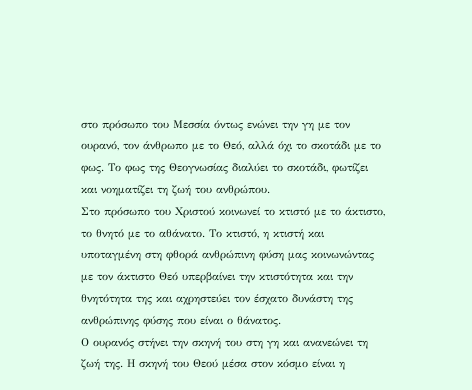στο πρόσωπο του Μεσσία όντως ενώνει την γη με τον ουρανό, τον άνθρωπο με το Θεό, αλλά όχι το σκοτάδι με το φως. Το φως της Θεογνωσίας διαλύει το σκοτάδι, φωτίζει και νοηματίζει τη ζωή του ανθρώπου.
Στο πρόσωπο του Χριστού κοινωνεί το κτιστό με το άκτιστο, το θνητό με το αθάνατο. Το κτιστό, η κτιστή και υποταγμένη στη φθορά ανθρώπινη φύση μας κοινωνώντας με τον άκτιστο Θεό υπερβαίνει την κτιστότητα και την θνητότητα της και αχρηστεύει τον έσχατο δυνάστη της ανθρώπινης φύσης που είναι ο θάνατος.
Ο ουρανός στήνει την σκηνή του στη γη και ανανεώνει τη ζωή της. Η σκηνή του Θεού μέσα στον κόσμο είναι η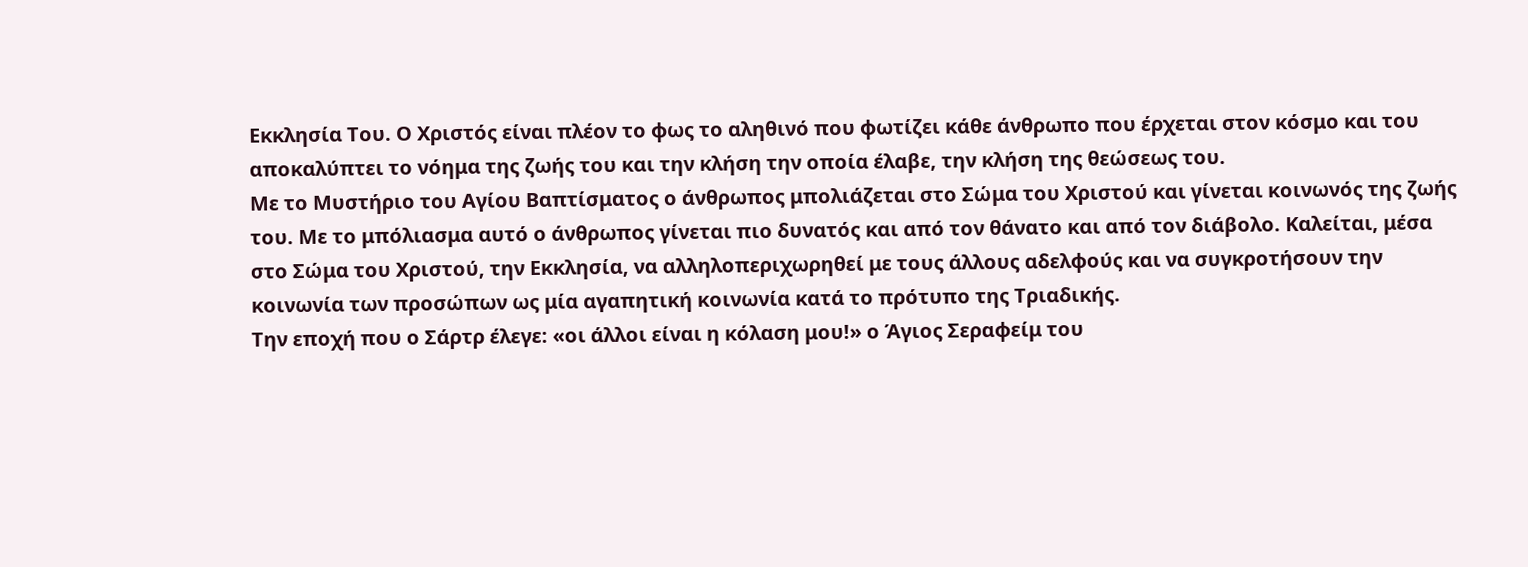Εκκλησία Του. Ο Χριστός είναι πλέον το φως το αληθινό που φωτίζει κάθε άνθρωπο που έρχεται στον κόσμο και του αποκαλύπτει το νόημα της ζωής του και την κλήση την οποία έλαβε, την κλήση της θεώσεως του.
Με το Μυστήριο του Αγίου Βαπτίσματος ο άνθρωπος μπολιάζεται στο Σώμα του Χριστού και γίνεται κοινωνός της ζωής του. Με το μπόλιασμα αυτό ο άνθρωπος γίνεται πιο δυνατός και από τον θάνατο και από τον διάβολο. Καλείται, μέσα στο Σώμα του Χριστού, την Εκκλησία, να αλληλοπεριχωρηθεί με τους άλλους αδελφούς και να συγκροτήσουν την κοινωνία των προσώπων ως μία αγαπητική κοινωνία κατά το πρότυπο της Τριαδικής.
Την εποχή που ο Σάρτρ έλεγε: «οι άλλοι είναι η κόλαση μου!» ο Άγιος Σεραφείμ του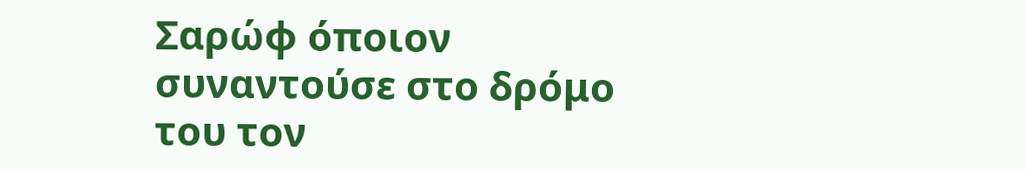Σαρώφ όποιον συναντούσε στο δρόμο του τον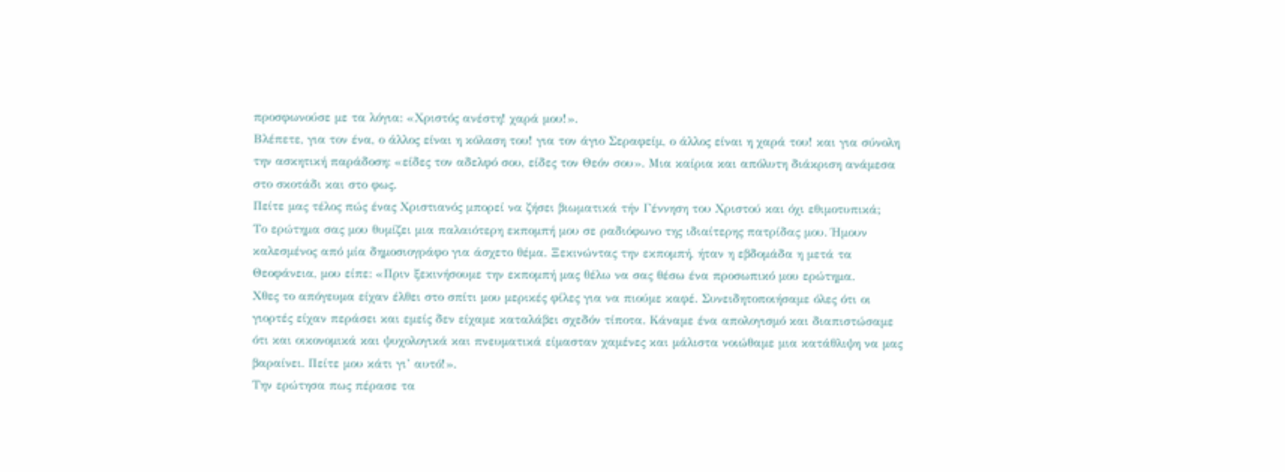προσφωνούσε με τα λόγια: «Χριστός ανέστη! χαρά μου!».
Βλέπετε, για τον ένα, ο άλλος είναι η κόλαση του! για τον άγιο Σεραφείμ, ο άλλος είναι η χαρά του! και για σύνολη την ασκητική παράδοση: «είδες τον αδελφό σου, είδες τον Θεόν σου». Μια καίρια και απόλυτη διάκριση ανάμεσα στο σκοτάδι και στο φως.
Πείτε μας τέλος πώς ένας Χριστιανός μπορεί να ζήσει βιωματικά τήν Γέννηση του Χριστού και όχι εθιμοτυπικά;
Το ερώτημα σας μου θυμίζει μια παλαιότερη εκπομπή μου σε ραδιόφωνο της ιδιαίτερης πατρίδας μου. Ήμουν καλεσμένος από μία δημοσιογράφο για άσχετο θέμα. Ξεκινώντας την εκπομπή, ήταν η εβδομάδα η μετά τα Θεοφάνεια, μου είπε: «Πριν ξεκινήσουμε την εκπομπή μας θέλω να σας θέσω ένα προσωπικό μου ερώτημα.
Χθες το απόγευμα είχαν έλθει στο σπίτι μου μερικές φίλες για να πιούμε καφέ. Συνειδητοποιήσαμε όλες ότι οι γιορτές είχαν περάσει και εμείς δεν είχαμε καταλάβει σχεδόν τίποτα. Κάναμε ένα απολογισμό και διαπιστώσαμε ότι και οικονομικά και ψυχολογικά και πνευματικά είμασταν χαμένες και μάλιστα νοιώθαμε μια κατάθλιψη να μας βαραίνει. Πείτε μου κάτι γι’ αυτό!».
Την ερώτησα πως πέρασε τα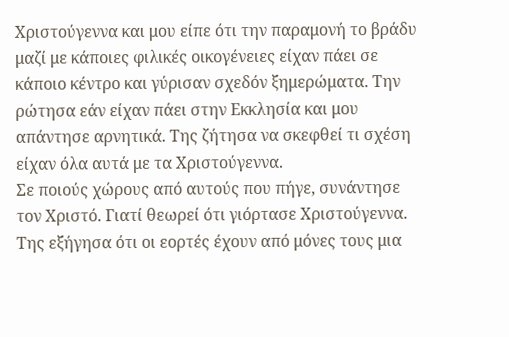Χριστούγεννα και μου είπε ότι την παραμονή το βράδυ μαζί με κάποιες φιλικές οικογένειες είχαν πάει σε κάποιο κέντρο και γύρισαν σχεδόν ξημερώματα. Την ρώτησα εάν είχαν πάει στην Εκκλησία και μου απάντησε αρνητικά. Της ζήτησα να σκεφθεί τι σχέση είχαν όλα αυτά με τα Χριστούγεννα.
Σε ποιούς χώρους από αυτούς που πήγε, συνάντησε τον Χριστό. Γιατί θεωρεί ότι γιόρτασε Χριστούγεννα. Της εξήγησα ότι οι εορτές έχουν από μόνες τους μια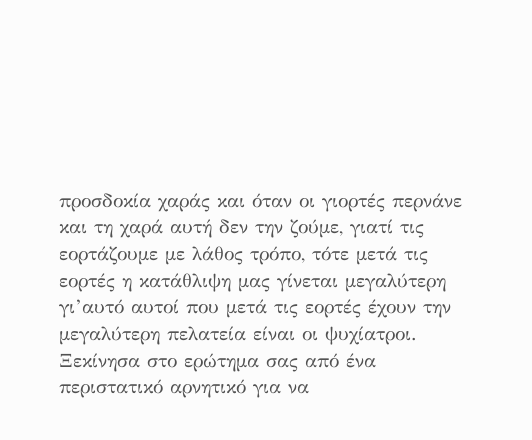προσδοκία χαράς και όταν οι γιορτές περνάνε και τη χαρά αυτή δεν την ζούμε, γιατί τις εορτάζουμε με λάθος τρόπο, τότε μετά τις εορτές η κατάθλιψη μας γίνεται μεγαλύτερη γι’αυτό αυτοί που μετά τις εορτές έχουν την μεγαλύτερη πελατεία είναι οι ψυχίατροι.
Ξεκίνησα στο ερώτημα σας από ένα περιστατικό αρνητικό για να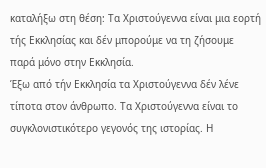καταλήξω στη θέση: Τα Χριστούγεννα είναι μια εορτή τής Εκκλησίας και δέν μπορούμε να τη ζήσουμε παρά μόνο στην Εκκλησία.
Έξω από τήν Εκκλησία τα Χριστούγεννα δέν λένε τίποτα στον άνθρωπο. Τα Χριστούγεννα είναι το συγκλονιστικότερο γεγονός της ιστορίας. Η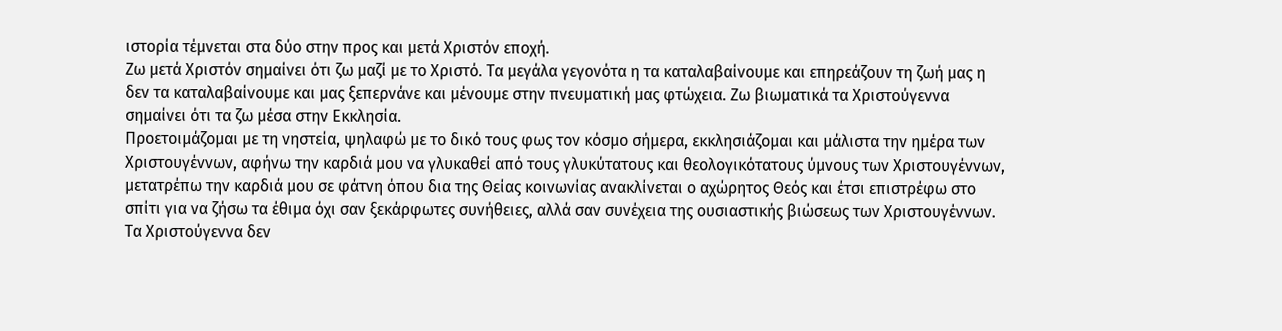ιστορία τέμνεται στα δύο στην προς και μετά Χριστόν εποχή.
Ζω μετά Χριστόν σημαίνει ότι ζω μαζί με το Χριστό. Τα μεγάλα γεγονότα η τα καταλαβαίνουμε και επηρεάζουν τη ζωή μας η δεν τα καταλαβαίνουμε και μας ξεπερνάνε και μένουμε στην πνευματική μας φτώχεια. Ζω βιωματικά τα Χριστούγεννα σημαίνει ότι τα ζω μέσα στην Εκκλησία.
Προετοιμάζομαι με τη νηστεία, ψηλαφώ με το δικό τους φως τον κόσμο σήμερα, εκκλησιάζομαι και μάλιστα την ημέρα των Χριστουγέννων, αφήνω την καρδιά μου να γλυκαθεί από τους γλυκύτατους και θεολογικότατους ύμνους των Χριστουγέννων, μετατρέπω την καρδιά μου σε φάτνη όπου δια της Θείας κοινωνίας ανακλίνεται ο αχώρητος Θεός και έτσι επιστρέφω στο σπίτι για να ζήσω τα έθιμα όχι σαν ξεκάρφωτες συνήθειες, αλλά σαν συνέχεια της ουσιαστικής βιώσεως των Χριστουγέννων.
Τα Χριστούγεννα δεν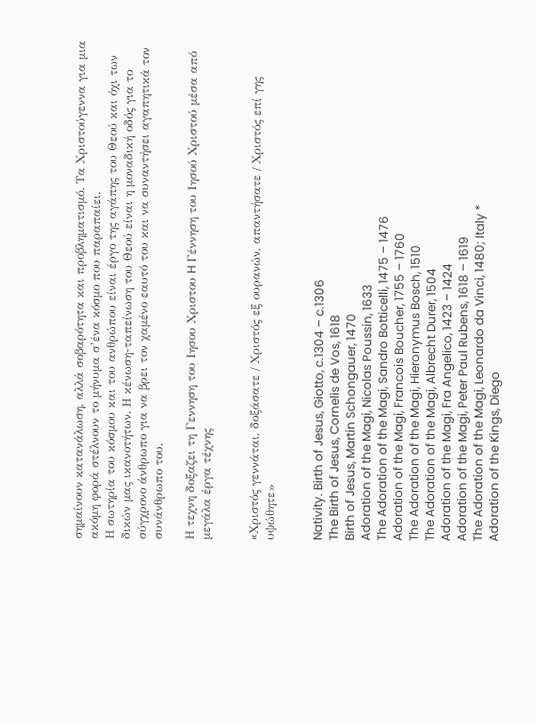σημαίνουν κατανάλωση, αλλά σοβαρότητα και προβληματισμό. Τα Χριστούγεννα για μια ακόμη φορά στέλνουν το μήνυμα σ’ένα κόσμο που παραπαίει.
Η σωτηρία του κόσμου και του ανθρώπου είναι έργο της αγάπης του Θεού και όχι των δικών μας ικανοτήτων. Η κένωση-ταπείνωση του Θεού είναι η μοναδική οδός για το σύγχρονο άνθρωπο για να βρει τον χαμένο εαυτό του και να συναντήσει αγαπητικά τον συνάνθρωπο του.

Η τεχνη δοξαζει τη Γεννηση του Ιησου Χριστου H Γέννηση του Ιησού Χριστού μέσα από μεγάλα έργα τέχνης


«Xριστός γεννάται, δοξάσατε / Xριστός εξ ουρανών, απαντήσατε / Xριστός επί γης υψώθητε»


Nativity. Birth of Jesus, Giotto, c.1304 – c.1306
The Birth of Jesus, Cornelis de Vos, 1618
Birth of Jesus, Martin Schongauer, 1470
Adoration of the Magi, Nicolas Poussin, 1633
The Adoration of the Magi, Sandro Botticelli, 1475 – 1476
Adoration of the Magi, Francois Boucher, 1755 – 1760
The Adoration of the Magi, Hieronymus Bosch, 1510
The Adoration of the Magi, Albrecht Durer, 1504
Adoration of the Magi, Fra Angelico, 1423 – 1424
Adoration of the Magi, Peter Paul Rubens, 1618 – 1619
The Adoration of the Magi, Leonardo da Vinci, 1480; Italy *
Adoration of the Kings, Diego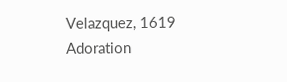Velazquez, 1619
Adoration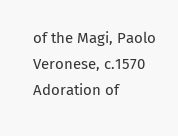of the Magi, Paolo Veronese, c.1570
Adoration of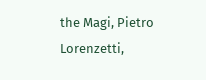the Magi, Pietro Lorenzetti,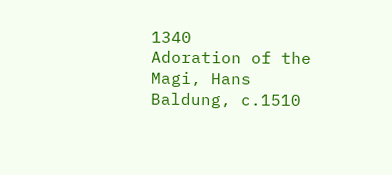1340
Adoration of the Magi, Hans Baldung, c.1510